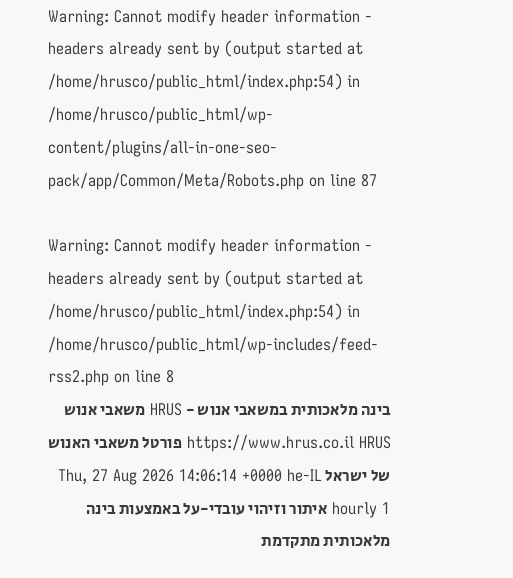Warning: Cannot modify header information - headers already sent by (output started at /home/hrusco/public_html/index.php:54) in /home/hrusco/public_html/wp-content/plugins/all-in-one-seo-pack/app/Common/Meta/Robots.php on line 87

Warning: Cannot modify header information - headers already sent by (output started at /home/hrusco/public_html/index.php:54) in /home/hrusco/public_html/wp-includes/feed-rss2.php on line 8
בינה מלאכותית במשאבי אנוש - HRUS משאבי אנוש https://www.hrus.co.il HRUS פורטל משאבי האנוש של ישראל Thu, 27 Aug 2026 14:06:14 +0000 he-IL hourly 1 איתור וזיהוי עובדי-על באמצעות בינה מלאכותית מתקדמת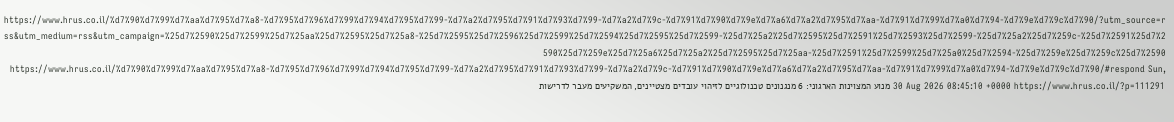https://www.hrus.co.il/%d7%90%d7%99%d7%aa%d7%95%d7%a8-%d7%95%d7%96%d7%99%d7%94%d7%95%d7%99-%d7%a2%d7%95%d7%91%d7%93%d7%99-%d7%a2%d7%9c-%d7%91%d7%90%d7%9e%d7%a6%d7%a2%d7%95%d7%aa-%d7%91%d7%99%d7%a0%d7%94-%d7%9e%d7%9c%d7%90/?utm_source=rss&utm_medium=rss&utm_campaign=%25d7%2590%25d7%2599%25d7%25aa%25d7%2595%25d7%25a8-%25d7%2595%25d7%2596%25d7%2599%25d7%2594%25d7%2595%25d7%2599-%25d7%25a2%25d7%2595%25d7%2591%25d7%2593%25d7%2599-%25d7%25a2%25d7%259c-%25d7%2591%25d7%2590%25d7%259e%25d7%25a6%25d7%25a2%25d7%2595%25d7%25aa-%25d7%2591%25d7%2599%25d7%25a0%25d7%2594-%25d7%259e%25d7%259c%25d7%2590 https://www.hrus.co.il/%d7%90%d7%99%d7%aa%d7%95%d7%a8-%d7%95%d7%96%d7%99%d7%94%d7%95%d7%99-%d7%a2%d7%95%d7%91%d7%93%d7%99-%d7%a2%d7%9c-%d7%91%d7%90%d7%9e%d7%a6%d7%a2%d7%95%d7%aa-%d7%91%d7%99%d7%a0%d7%94-%d7%9e%d7%9c%d7%90/#respond Sun, 30 Aug 2026 08:45:10 +0000 https://www.hrus.co.il/?p=111291 מנוע המצוינות הארגוני: 6 מנגנונים טכנולוגיים לזיהוי עובדים מצטיינים, המשקיעים מעבר לדרישות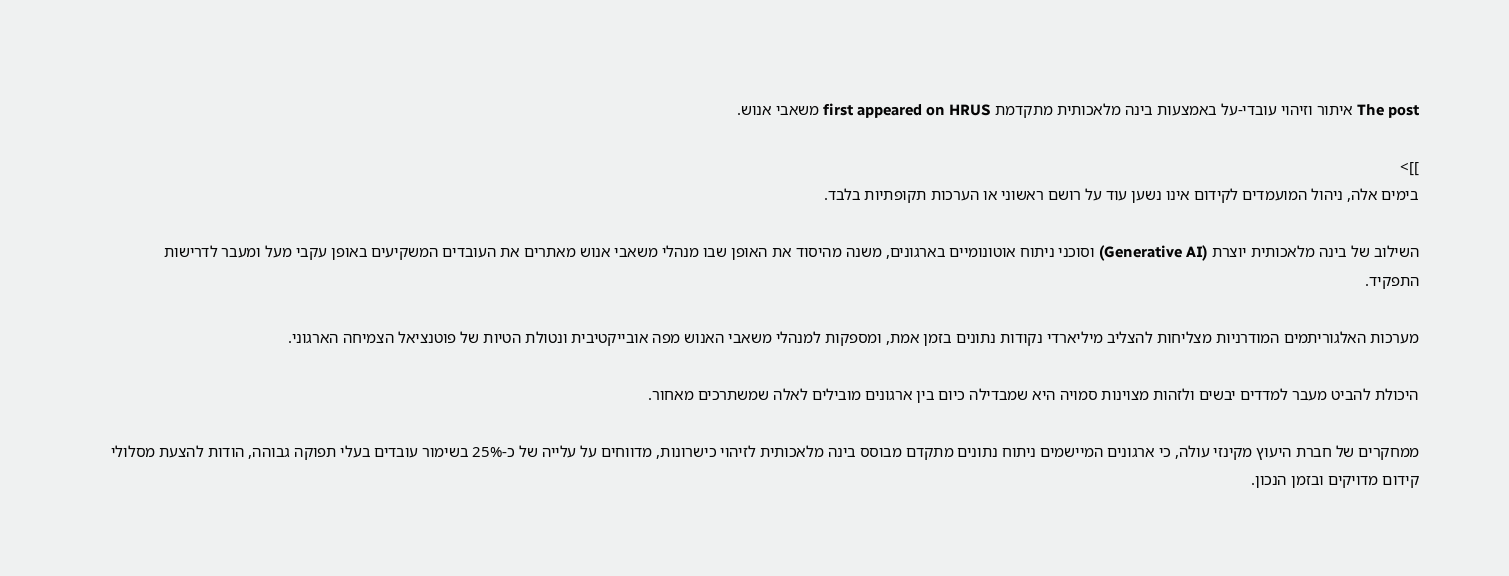The post איתור וזיהוי עובדי-על באמצעות בינה מלאכותית מתקדמת first appeared on HRUS משאבי אנוש.

]]>
בימים אלה, ניהול המועמדים לקידום אינו נשען עוד על רושם ראשוני או הערכות תקופתיות בלבד.

השילוב של בינה מלאכותית יוצרת (Generative AI) וסוכני ניתוח אוטונומיים בארגונים, משנה מהיסוד את האופן שבו מנהלי משאבי אנוש מאתרים את העובדים המשקיעים באופן עקבי מעל ומעבר לדרישות התפקיד.

מערכות האלגוריתמים המודרניות מצליחות להצליב מיליארדי נקודות נתונים בזמן אמת, ומספקות למנהלי משאבי האנוש מפה אובייקטיבית ונטולת הטיות של פוטנציאל הצמיחה הארגוני.

היכולת להביט מעבר למדדים יבשים ולזהות מצוינות סמויה היא שמבדילה כיום בין ארגונים מובילים לאלה שמשתרכים מאחור.

ממחקרים של חברת היעוץ מקינזי עולה, כי ארגונים המיישמים ניתוח נתונים מתקדם מבוסס בינה מלאכותית לזיהוי כישרונות, מדווחים על עלייה של כ-25% בשימור עובדים בעלי תפוקה גבוהה, הודות להצעת מסלולי קידום מדויקים ובזמן הנכון.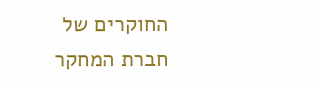החוקרים של חברת המחקר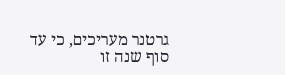גרטנר מעריכים, כי עד סוף שנה זו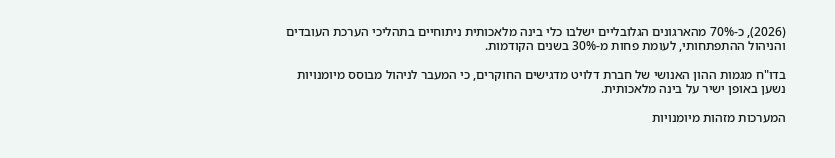(2026), כ-70% מהארגונים הגלובליים ישלבו כלי בינה מלאכותית ניתוחיים בתהליכי הערכת העובדים והניהול ההתפתחותי, לעומת פחות מ-30% בשנים הקודמות.

בדו"ח מגמות ההון האנושי של חברת דלויט מדגישים החוקרים, כי המעבר לניהול מבוסס מיומנויות נשען באופן ישיר על בינה מלאכותית.

המערכות מזהות מיומנויות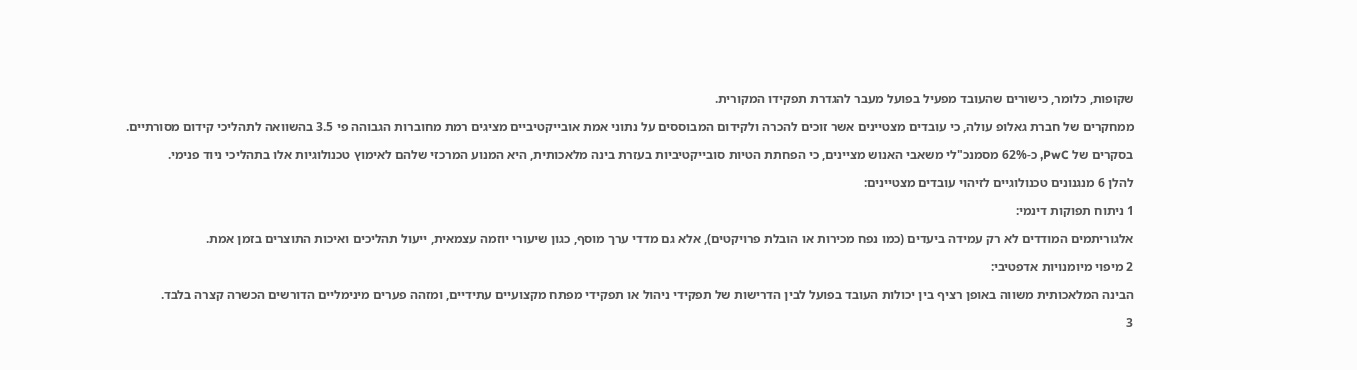שקופות, כלומר, כישורים שהעובד מפעיל בפועל מעבר להגדרת תפקידו המקורית.

ממחקרים של חברת גאלופ עולה, כי עובדים מצטיינים אשר זוכים להכרה ולקידום המבוססים על נתוני אמת אובייקטיביים מציגים רמת מחוברות הגבוהה פי 3.5 בהשוואה לתהליכי קידום מסורתיים.

בסקרים של PwC, כ-62% מסמנכ"לי משאבי האנוש מציינים, כי הפחתת הטיות סובייקטיביות בעזרת בינה מלאכותית, היא המנוע המרכזי שלהם לאימוץ טכנולוגיות אלו בתהליכי ניוד פנימי.

להלן 6 מנגנונים טכנולוגיים לזיהוי עובדים מצטיינים:

1 ניתוח תפוקות דינמי:

אלגוריתמים המודדים לא רק עמידה ביעדים (כמו נפח מכירות או הובלת פרויקטים), אלא גם מדדי ערך מוסף, כגון שיעורי יוזמה עצמאית, ייעול תהליכים ואיכות התוצרים בזמן אמת.

2 מיפוי מיומנויות אדפטיבי:

הבינה המלאכותית משווה באופן רציף בין יכולות העובד בפועל לבין הדרישות של תפקידי ניהול או תפקידי מפתח מקצועיים עתידיים, ומזהה פערים מינימליים הדורשים הכשרה קצרה בלבד.

3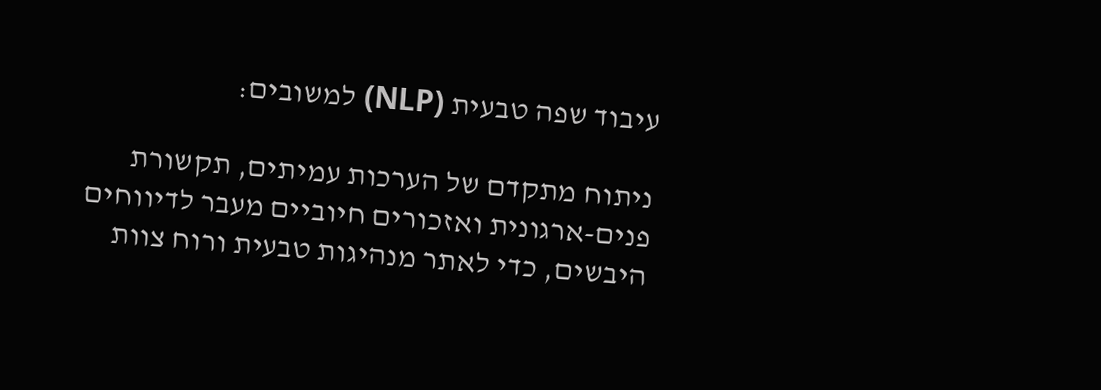עיבוד שפה טבעית (NLP) למשובים:

ניתוח מתקדם של הערכות עמיתים, תקשורת פנים-ארגונית ואזכורים חיוביים מעבר לדיווחים היבשים, כדי לאתר מנהיגות טבעית ורוח צוות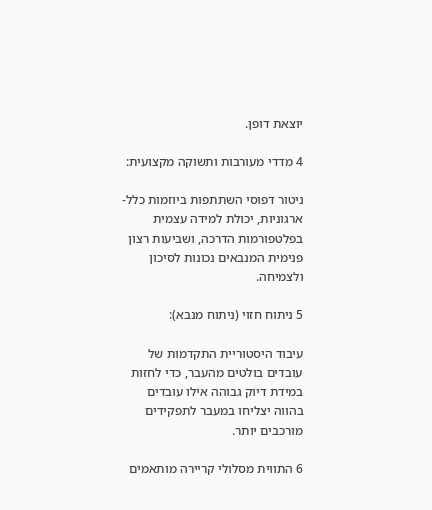יוצאת דופן.

4 מדדי מעורבות ותשוקה מקצועית:

ניטור דפוסי השתתפות ביוזמות כלל-ארגוניות, יכולת למידה עצמית בפלטפורמות הדרכה, ושביעות רצון פנימית המנבאים נכונות לסיכון ולצמיחה.

5 ניתוח חזוי (ניתוח מנבא):

עיבוד היסטוריית התקדמות של עובדים בולטים מהעבר, כדי לחזות במידת דיוק גבוהה אילו עובדים בהווה יצליחו במעבר לתפקידים מורכבים יותר.

6 התווית מסלולי קריירה מותאמים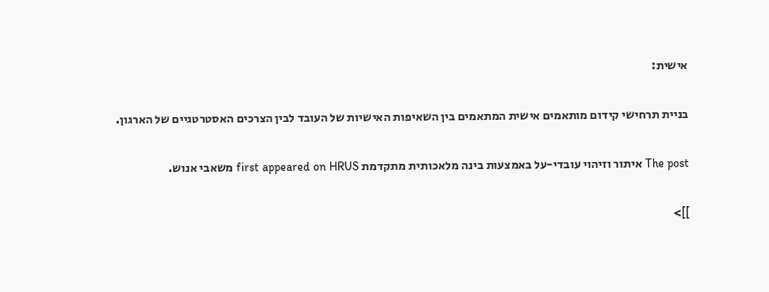אישית:

בניית תרחישי קידום מותאמים אישית המתאמים בין השאיפות האישיות של העובד לבין הצרכים האסטרטגיים של הארגון.

The post איתור וזיהוי עובדי-על באמצעות בינה מלאכותית מתקדמת first appeared on HRUS משאבי אנוש.

]]>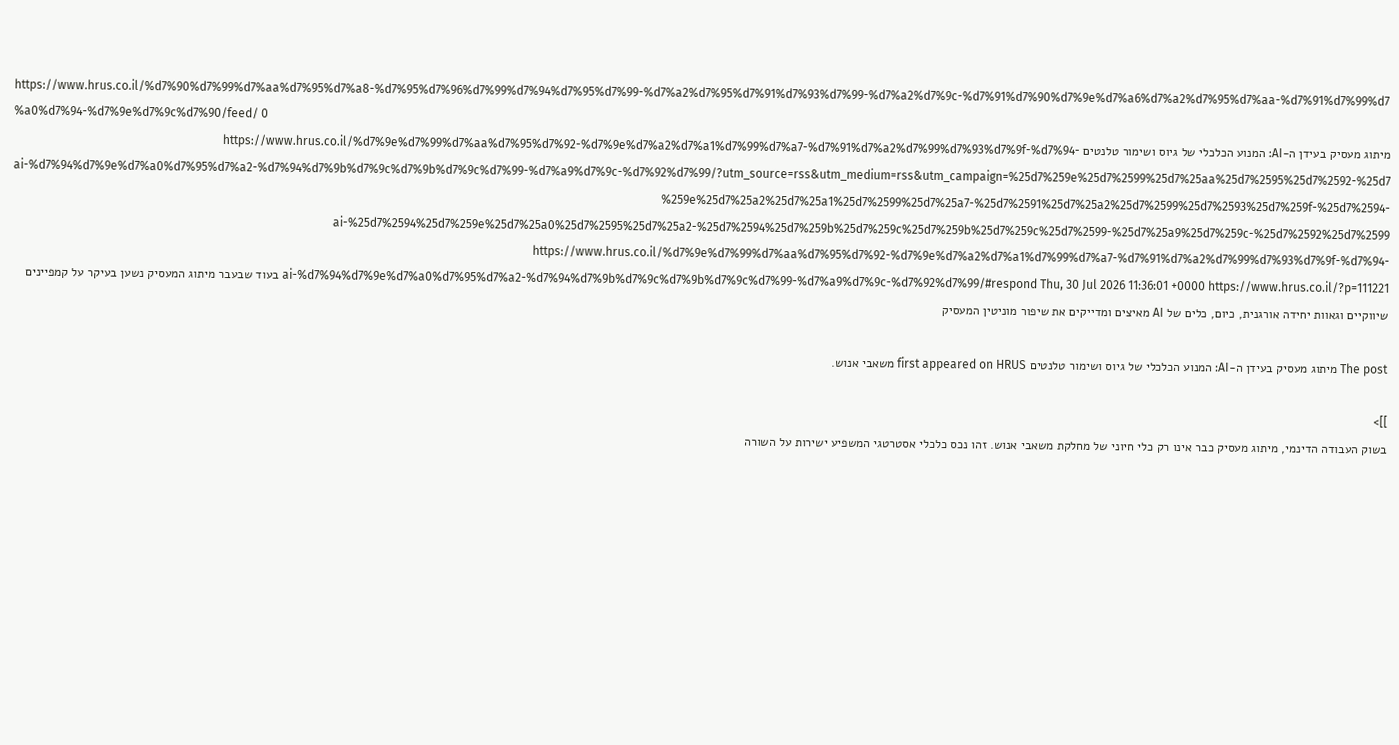https://www.hrus.co.il/%d7%90%d7%99%d7%aa%d7%95%d7%a8-%d7%95%d7%96%d7%99%d7%94%d7%95%d7%99-%d7%a2%d7%95%d7%91%d7%93%d7%99-%d7%a2%d7%9c-%d7%91%d7%90%d7%9e%d7%a6%d7%a2%d7%95%d7%aa-%d7%91%d7%99%d7%a0%d7%94-%d7%9e%d7%9c%d7%90/feed/ 0
מיתוג מעסיק בעידן ה-AI: המנוע הכלכלי של גיוס ושימור טלנטים https://www.hrus.co.il/%d7%9e%d7%99%d7%aa%d7%95%d7%92-%d7%9e%d7%a2%d7%a1%d7%99%d7%a7-%d7%91%d7%a2%d7%99%d7%93%d7%9f-%d7%94-ai-%d7%94%d7%9e%d7%a0%d7%95%d7%a2-%d7%94%d7%9b%d7%9c%d7%9b%d7%9c%d7%99-%d7%a9%d7%9c-%d7%92%d7%99/?utm_source=rss&utm_medium=rss&utm_campaign=%25d7%259e%25d7%2599%25d7%25aa%25d7%2595%25d7%2592-%25d7%259e%25d7%25a2%25d7%25a1%25d7%2599%25d7%25a7-%25d7%2591%25d7%25a2%25d7%2599%25d7%2593%25d7%259f-%25d7%2594-ai-%25d7%2594%25d7%259e%25d7%25a0%25d7%2595%25d7%25a2-%25d7%2594%25d7%259b%25d7%259c%25d7%259b%25d7%259c%25d7%2599-%25d7%25a9%25d7%259c-%25d7%2592%25d7%2599 https://www.hrus.co.il/%d7%9e%d7%99%d7%aa%d7%95%d7%92-%d7%9e%d7%a2%d7%a1%d7%99%d7%a7-%d7%91%d7%a2%d7%99%d7%93%d7%9f-%d7%94-ai-%d7%94%d7%9e%d7%a0%d7%95%d7%a2-%d7%94%d7%9b%d7%9c%d7%9b%d7%9c%d7%99-%d7%a9%d7%9c-%d7%92%d7%99/#respond Thu, 30 Jul 2026 11:36:01 +0000 https://www.hrus.co.il/?p=111221 בעוד שבעבר מיתוג המעסיק נשען בעיקר על קמפיינים שיווקיים וגאוות יחידה אורגנית, כיום, כלים של AI מאיצים ומדייקים את שיפור מוניטין המעסיק

The post מיתוג מעסיק בעידן ה-AI: המנוע הכלכלי של גיוס ושימור טלנטים first appeared on HRUS משאבי אנוש.

]]>
בשוק העבודה הדינמי, מיתוג מעסיק כבר אינו רק כלי חיוני של מחלקת משאבי אנוש. זהו נכס כלכלי אסטרטגי המשפיע ישירות על השורה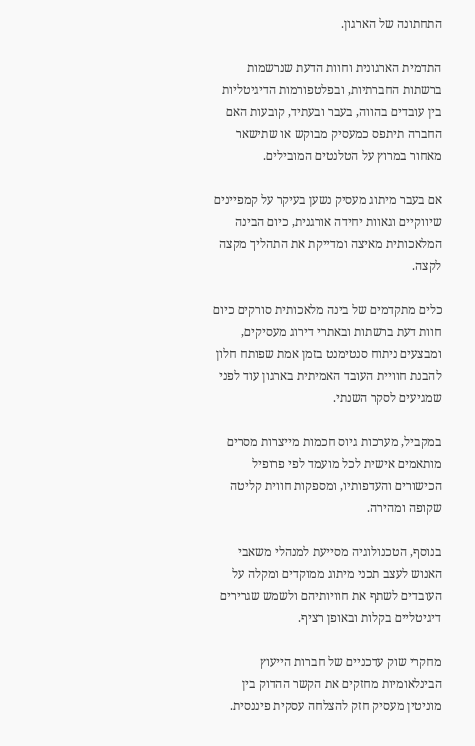התחתונה של הארגון.

התדמית הארגונית וחוות הדעת שנרשמות ברשתות החברתיות, ובפלטפורמות הדיגיטליות בין עובדים בהווה, בעבר ובעתיד, קובעות האם החברה תיתפס כמעסיק מבוקש או שתישאר מאחור במרוץ על הטלנטים המובילים.

אם בעבר מיתוג מעסיק נשען בעיקר על קמפיינים שיווקיים וגאוות יחידה אורגנית, כיום הבינה המלאכותית מאיצה ומדייקת את התהליך מקצה לקצה.

כלים מתקדמים של בינה מלאכותית סורקים כיום חוות דעת ברשתות ובאתרי דירוג מעסיקים, ומבצעים ניתוח סנטימנט בזמן אמת שפותח חלון להבנת חוויית העובד האמיתית בארגון עוד לפני שמגיעים לסקר השנתי.

במקביל, מערכות גיוס חכמות מייצרות מסרים מותאמים אישית לכל מועמד לפי פרופיל הכישורים והעדפותיו, ומספקות חווית קליטה שקופה ומהירה.

בנוסף, הטכנולוגיה מסייעת למנהלי משאבי האנוש לעצב תכני מיתוג ממוקדים ומקלה על העובדים לשתף את חוויותיהם ולשמש שגרירים דיגיטליים בקלות ובאופן רציף.

מחקרי שוק עדכניים של חברות הייעוץ הבינלאומיות מחזקים את הקשר ההדוק בין מוניטין מעסיק חזק להצלחה עסקית פיננסית.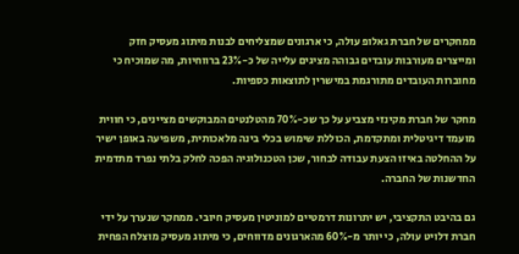ממחקרים של חברת גאלופ עולה, כי ארגונים שמצליחים לבנות מיתוג מעסיק חזק ומייצרים מעורבות עובדים גבוהה מציגים עלייה של כ-23% ברווחיות, מה שמוכיח כי מחוברות העובדים מתורגמת במישרין לתוצאות כספיות.

מחקר של חברת מקינזי מצביע על כך שכ-70% מהטלנטים המבוקשים מציינים, כי חווית מועמד דיגיטלית ומתקדמת, הכוללת שימוש בכלי בינה מלאכותית, משפיעה באופן ישיר על ההחלטה באיזו הצעת עבודה לבחור, שכן הטכנולוגיה הפכה לחלק בלתי נפרד מתדמית החדשנות של החברה.

גם בהיבט התקציבי, יש יתרונות דרמטיים למוניטין מעסיק חיובי. ממחקר שנערך על ידי חברת דלויט עולה, כי יותר מ-60% מהארגונים מדווחים, כי מיתוג מעסיק מוצלח הפחית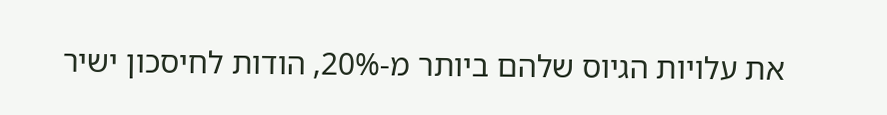את עלויות הגיוס שלהם ביותר מ-20%, הודות לחיסכון ישיר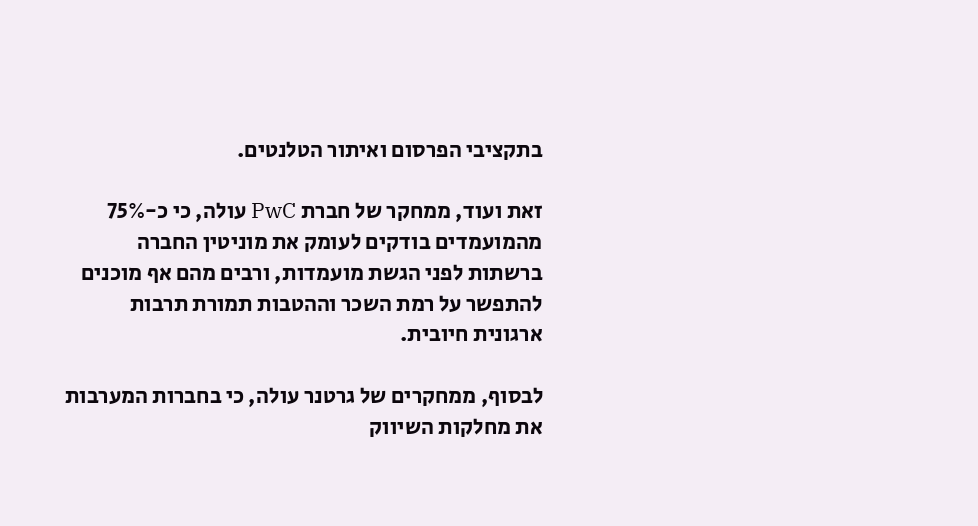בתקציבי הפרסום ואיתור הטלנטים.

זאת ועוד, ממחקר של חברת PwC עולה, כי כ-75% מהמועמדים בודקים לעומק את מוניטין החברה ברשתות לפני הגשת מועמדות, ורבים מהם אף מוכנים להתפשר על רמת השכר וההטבות תמורת תרבות ארגונית חיובית.

לבסוף, ממחקרים של גרטנר עולה, כי בחברות המערבות את מחלקות השיווק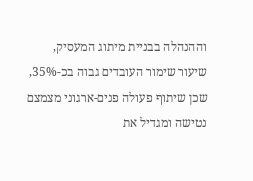וההנהלה בבניית מיתוג המעסיק, שיעור שימור העובדים גבוה בכ-35%, שכן שיתוף פעולה פנים-ארגוני מצמצם נטישה ומגדיל את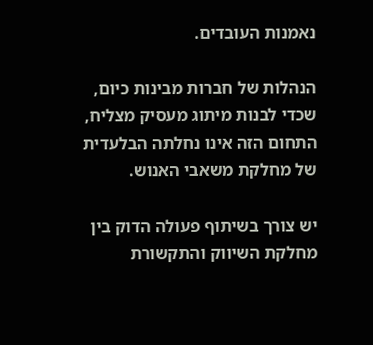נאמנות העובדים.

הנהלות של חברות מבינות כיום, שכדי לבנות מיתוג מעסיק מצליח, התחום הזה אינו נחלתה הבלעדית של מחלקת משאבי האנוש.

יש צורך בשיתוף פעולה הדוק בין מחלקת השיווק והתקשורת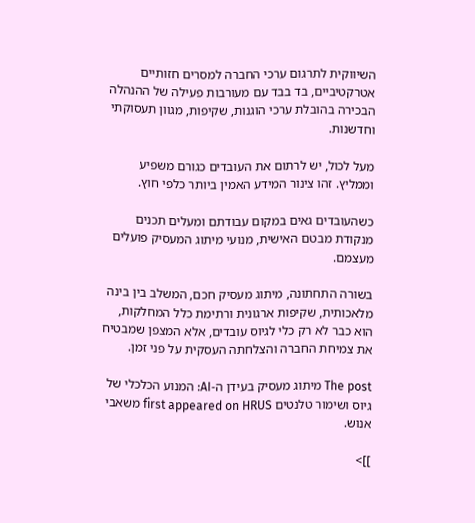השיווקית לתרגום ערכי החברה למסרים חזותיים אטרקטיביים, בד בבד עם מעורבות פעילה של ההנהלה הבכירה בהובלת ערכי הוגנות, שקיפות, מגוון תעסוקתי וחדשנות.

מעל לכול, יש לרתום את העובדים כגורם משפיע וממליץ. זהו צינור המידע האמין ביותר כלפי חוץ.

כשהעובדים גאים במקום עבודתם ומעלים תכנים מנקודת מבטם האישית, מנועי מיתוג המעסיק פועלים מעצמם.

בשורה התחתונה, מיתוג מעסיק חכם, המשלב בין בינה מלאכותית, שקיפות ארגונית ורתימת כלל המחלקות, הוא כבר לא רק כלי לגיוס עובדים, אלא המצפן שמבטיח את צמיחת החברה והצלחתה העסקית על פני זמן.

The post מיתוג מעסיק בעידן ה-AI: המנוע הכלכלי של גיוס ושימור טלנטים first appeared on HRUS משאבי אנוש.

]]>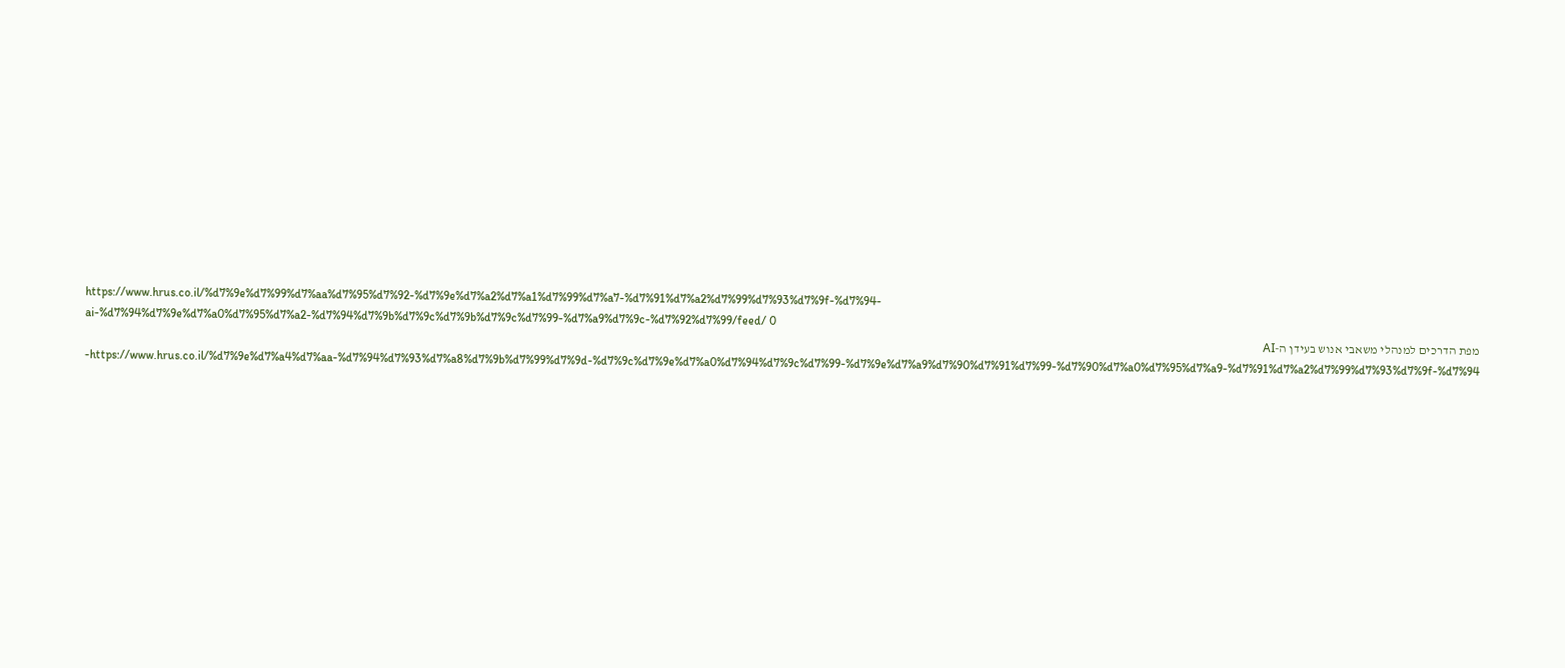https://www.hrus.co.il/%d7%9e%d7%99%d7%aa%d7%95%d7%92-%d7%9e%d7%a2%d7%a1%d7%99%d7%a7-%d7%91%d7%a2%d7%99%d7%93%d7%9f-%d7%94-ai-%d7%94%d7%9e%d7%a0%d7%95%d7%a2-%d7%94%d7%9b%d7%9c%d7%9b%d7%9c%d7%99-%d7%a9%d7%9c-%d7%92%d7%99/feed/ 0
מפת הדרכים למנהלי משאבי אנוש בעידן ה-AI https://www.hrus.co.il/%d7%9e%d7%a4%d7%aa-%d7%94%d7%93%d7%a8%d7%9b%d7%99%d7%9d-%d7%9c%d7%9e%d7%a0%d7%94%d7%9c%d7%99-%d7%9e%d7%a9%d7%90%d7%91%d7%99-%d7%90%d7%a0%d7%95%d7%a9-%d7%91%d7%a2%d7%99%d7%93%d7%9f-%d7%94-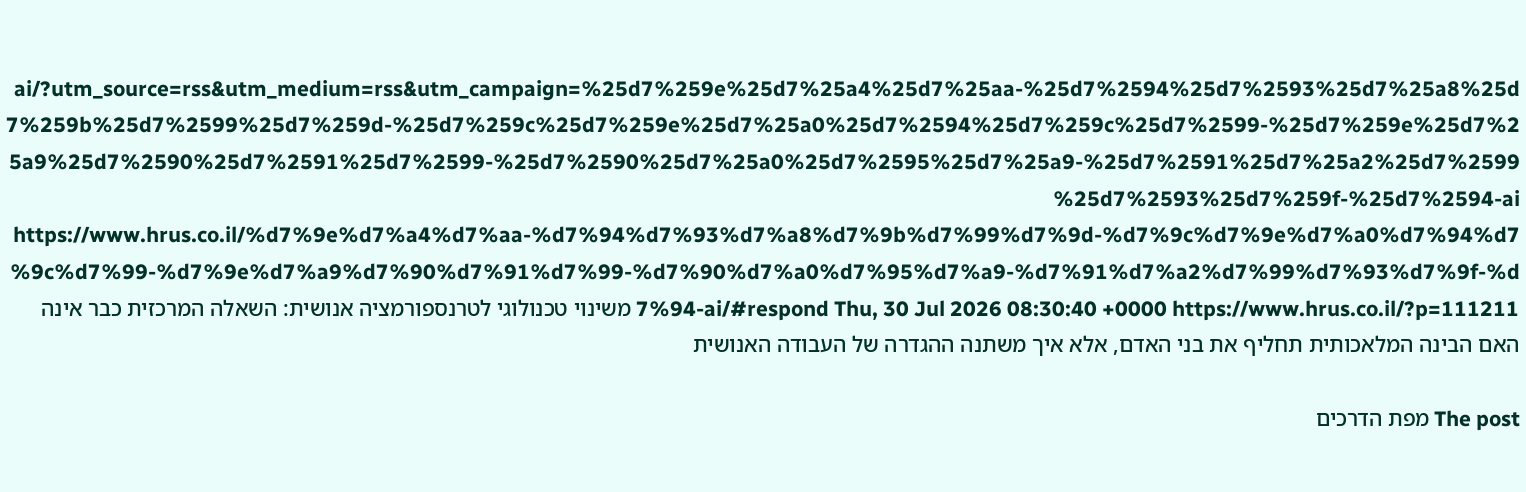ai/?utm_source=rss&utm_medium=rss&utm_campaign=%25d7%259e%25d7%25a4%25d7%25aa-%25d7%2594%25d7%2593%25d7%25a8%25d7%259b%25d7%2599%25d7%259d-%25d7%259c%25d7%259e%25d7%25a0%25d7%2594%25d7%259c%25d7%2599-%25d7%259e%25d7%25a9%25d7%2590%25d7%2591%25d7%2599-%25d7%2590%25d7%25a0%25d7%2595%25d7%25a9-%25d7%2591%25d7%25a2%25d7%2599%25d7%2593%25d7%259f-%25d7%2594-ai https://www.hrus.co.il/%d7%9e%d7%a4%d7%aa-%d7%94%d7%93%d7%a8%d7%9b%d7%99%d7%9d-%d7%9c%d7%9e%d7%a0%d7%94%d7%9c%d7%99-%d7%9e%d7%a9%d7%90%d7%91%d7%99-%d7%90%d7%a0%d7%95%d7%a9-%d7%91%d7%a2%d7%99%d7%93%d7%9f-%d7%94-ai/#respond Thu, 30 Jul 2026 08:30:40 +0000 https://www.hrus.co.il/?p=111211 משינוי טכנולוגי לטרנספורמציה אנושית: השאלה המרכזית כבר אינה האם הבינה המלאכותית תחליף את בני האדם, אלא איך משתנה ההגדרה של העבודה האנושית

The post מפת הדרכים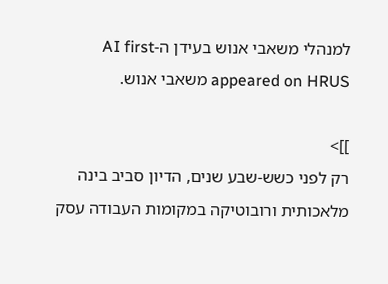למנהלי משאבי אנוש בעידן ה-AI first appeared on HRUS משאבי אנוש.

]]>
רק לפני כשש-שבע שנים, הדיון סביב בינה מלאכותית ורובוטיקה במקומות העבודה עסק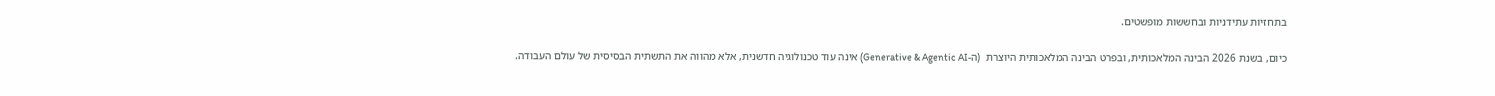בתחזיות עתידניות ובחששות מופשטים.

כיום, בשנת 2026 הבינה המלאכותית, ובפרט הבינה המלאכותית היוצרת  (ה-Generative & Agentic AI) אינה עוד טכנולוגיה חדשנית, אלא מהווה את התשתית הבסיסית של עולם העבודה.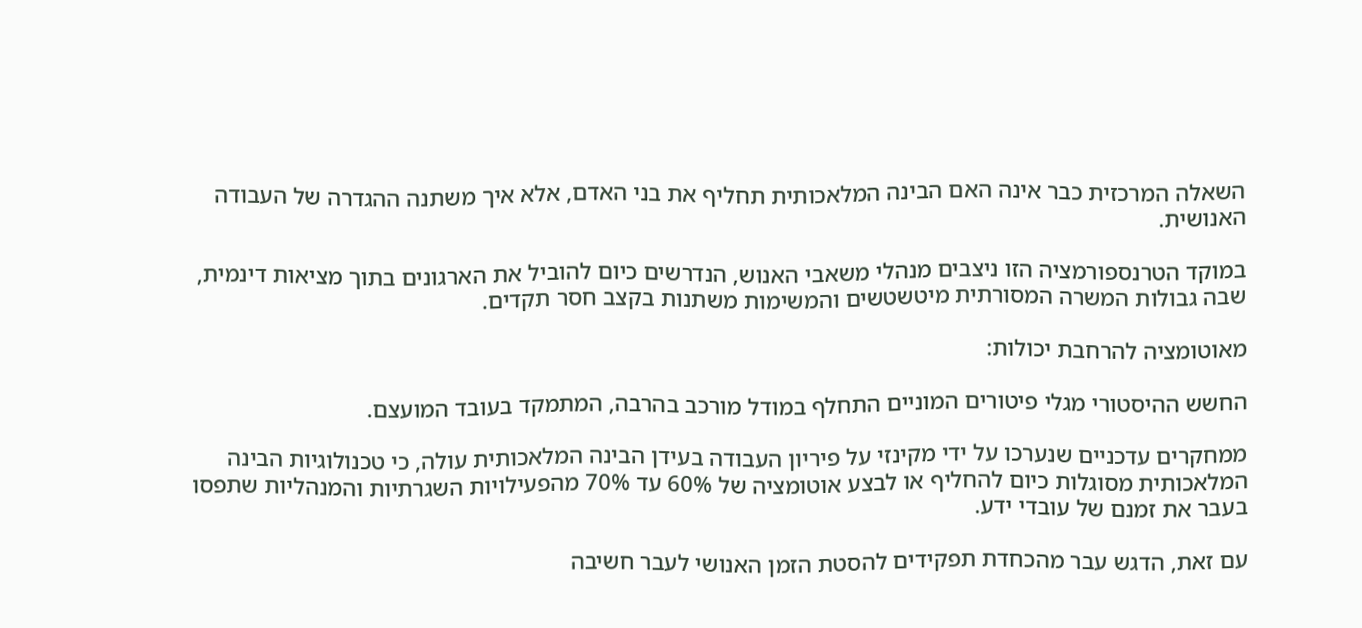השאלה המרכזית כבר אינה האם הבינה המלאכותית תחליף את בני האדם, אלא איך משתנה ההגדרה של העבודה האנושית.

במוקד הטרנספורמציה הזו ניצבים מנהלי משאבי האנוש, הנדרשים כיום להוביל את הארגונים בתוך מציאות דינמית, שבה גבולות המשרה המסורתית מיטשטשים והמשימות משתנות בקצב חסר תקדים.

מאוטומציה להרחבת יכולות:

החשש ההיסטורי מגלי פיטורים המוניים התחלף במודל מורכב בהרבה, המתמקד בעובד המועצם.

ממחקרים עדכניים שנערכו על ידי מקינזי על פיריון העבודה בעידן הבינה המלאכותית עולה, כי טכנולוגיות הבינה המלאכותית מסוגלות כיום להחליף או לבצע אוטומציה של 60% עד 70% מהפעילויות השגרתיות והמנהליות שתפסו בעבר את זמנם של עובדי ידע.

עם זאת, הדגש עבר מהכחדת תפקידים להסטת הזמן האנושי לעבר חשיבה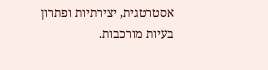אסטרטגית, יצירתיות ופתרון בעיות מורכבות.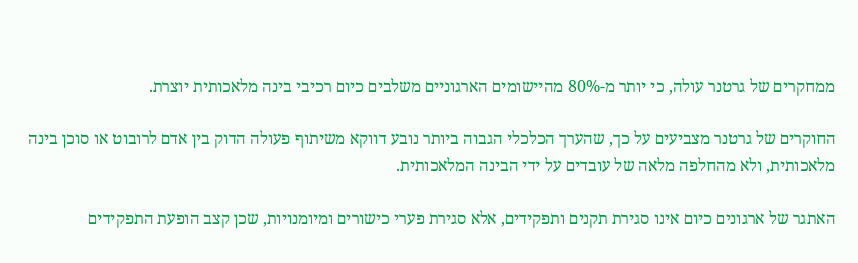ממחקרים של גרטנר עולה, כי יותר מ-80% מהיישומים הארגוניים משלבים כיום רכיבי בינה מלאכותית יוצרת.

החוקרים של גרטנר מצביעים על כך, שהערך הכלכלי הגבוה ביותר נובע דווקא משיתוף פעולה הדוק בין אדם לרובוט או סוכן בינה מלאכותית, ולא מהחלפה מלאה של עובדים על ידי הבינה המלאכותית.

האתגר של ארגונים כיום אינו סגירת תקנים ותפקידים, אלא סגירת פערי כישורים ומיומנויות, שכן קצב הופעת התפקידים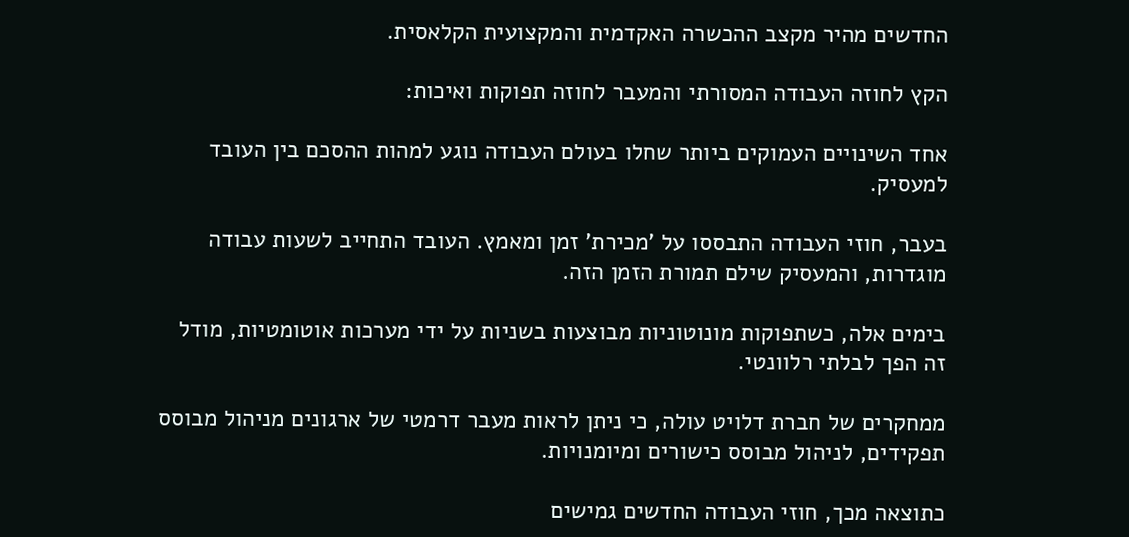החדשים מהיר מקצב ההכשרה האקדמית והמקצועית הקלאסית.

הקץ לחוזה העבודה המסורתי והמעבר לחוזה תפוקות ואיכות:

אחד השינויים העמוקים ביותר שחלו בעולם העבודה נוגע למהות ההסכם בין העובד למעסיק.

בעבר, חוזי העבודה התבססו על 'מכירת' זמן ומאמץ. העובד התחייב לשעות עבודה מוגדרות, והמעסיק שילם תמורת הזמן הזה.

בימים אלה, כשתפוקות מונוטוניות מבוצעות בשניות על ידי מערכות אוטומטיות, מודל זה הפך לבלתי רלוונטי.

ממחקרים של חברת דלויט עולה, כי ניתן לראות מעבר דרמטי של ארגונים מניהול מבוסס תפקידים, לניהול מבוסס כישורים ומיומנויות.

כתוצאה מכך, חוזי העבודה החדשים גמישים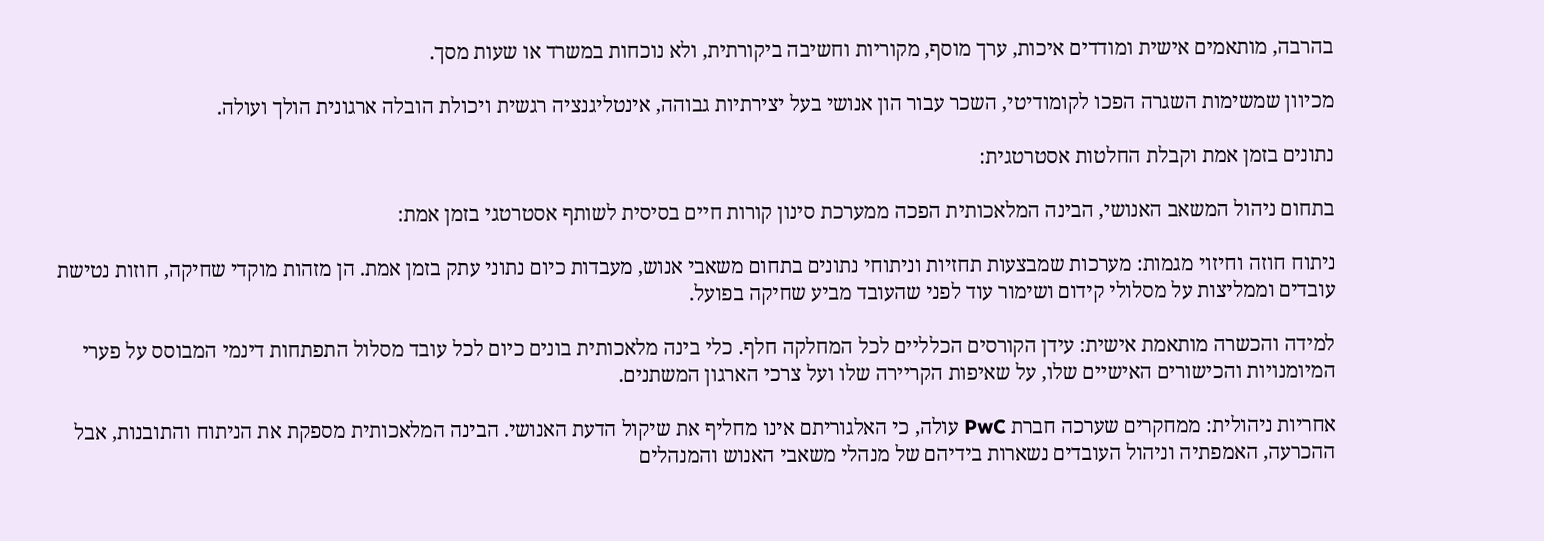בהרבה, מותאמים אישית ומודדים איכות, ערך מוסף, מקוריות וחשיבה ביקורתית, ולא נוכחות במשרד או שעות מסך.

מכיוון שמשימות השגרה הפכו לקומודיטי, השכר עבור הון אנושי בעל יצירתיות גבוהה, אינטליגנציה רגשית ויכולת הובלה ארגונית הולך ועולה.

נתונים בזמן אמת וקבלת החלטות אסטרטגית:

בתחום ניהול המשאב האנושי, הבינה המלאכותית הפכה ממערכת סינון קורות חיים בסיסית לשותף אסטרטגי בזמן אמת:

ניתוח חוזה וחיזוי מגמות: מערכות שמבצעות תחזיות וניתוחי נתונים בתחום משאבי אנוש, מעבדות כיום נתוני עתק בזמן אמת. הן מזהות מוקדי שחיקה, חוזות נטישת עובדים וממליצות על מסלולי קידום ושימור עוד לפני שהעובד מביע שחיקה בפועל.

למידה והכשרה מותאמת אישית: עידן הקורסים הכלליים לכל המחלקה חלף. כלי בינה מלאכותית בונים כיום לכל עובד מסלול התפתחות דינמי המבוסס על פערי המיומנויות והכישורים האישיים שלו, על שאיפות הקריירה שלו ועל צרכי הארגון המשתנים.

אחריות ניהולית: ממחקרים שערכה חברת PwC עולה, כי האלגוריתם אינו מחליף את שיקול הדעת האנושי. הבינה המלאכותית מספקת את הניתוח והתובנות, אבל ההכרעה, האמפתיה וניהול העובדים נשארות בידיהם של מנהלי משאבי האנוש והמנהלים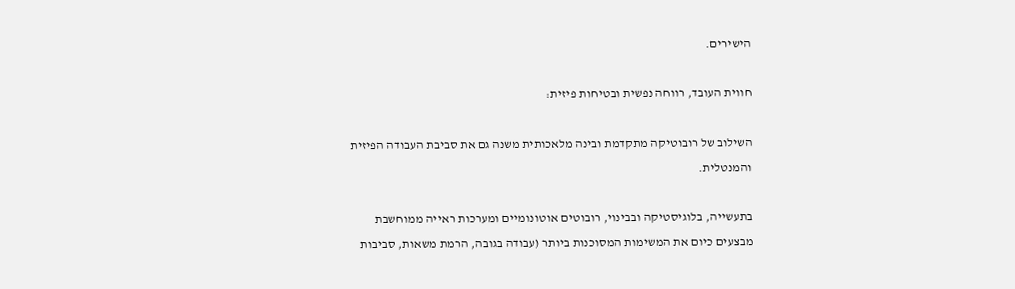הישירים.

חווית העובד, רווחה נפשית ובטיחות פיזית:

השילוב של רובוטיקה מתקדמת ובינה מלאכותית משנה גם את סביבת העבודה הפיזית והמנטלית.

בתעשייה, בלוגיסטיקה ובבינוי, רובוטים אוטונומיים ומערכות ראייה ממוחשבת מבצעים כיום את המשימות המסוכנות ביותר (עבודה בגובה, הרמת משאות, סביבות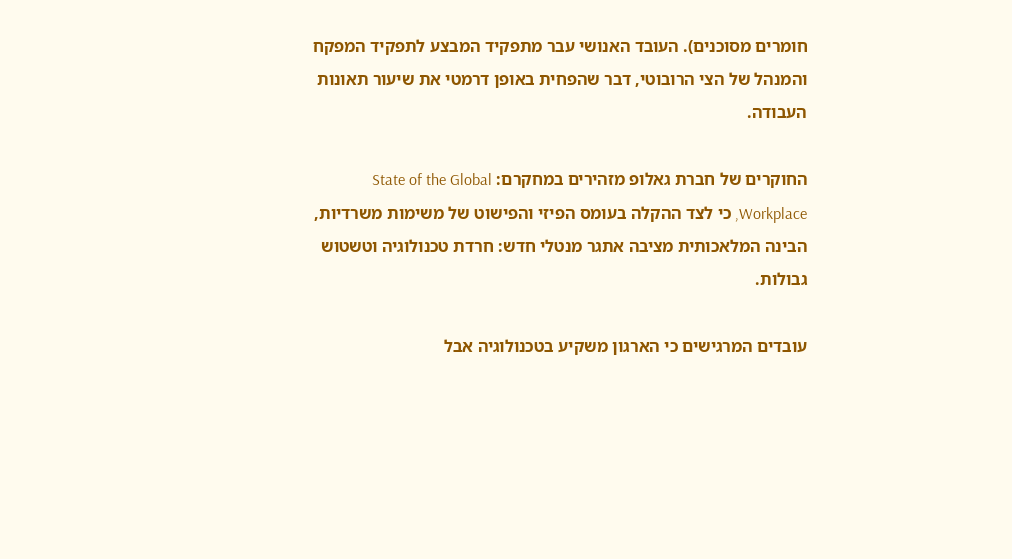חומרים מסוכנים). העובד האנושי עבר מתפקיד המבצע לתפקיד המפקח והמנהל של הצי הרובוטי, דבר שהפחית באופן דרמטי את שיעור תאונות העבודה.

החוקרים של חברת גאלופ מזהירים במחקרם: State of the Global Workplace, כי לצד ההקלה בעומס הפיזי והפישוט של משימות משרדיות, הבינה המלאכותית מציבה אתגר מנטלי חדש: חרדת טכנולוגיה וטשטוש גבולות.

עובדים המרגישים כי הארגון משקיע בטכנולוגיה אבל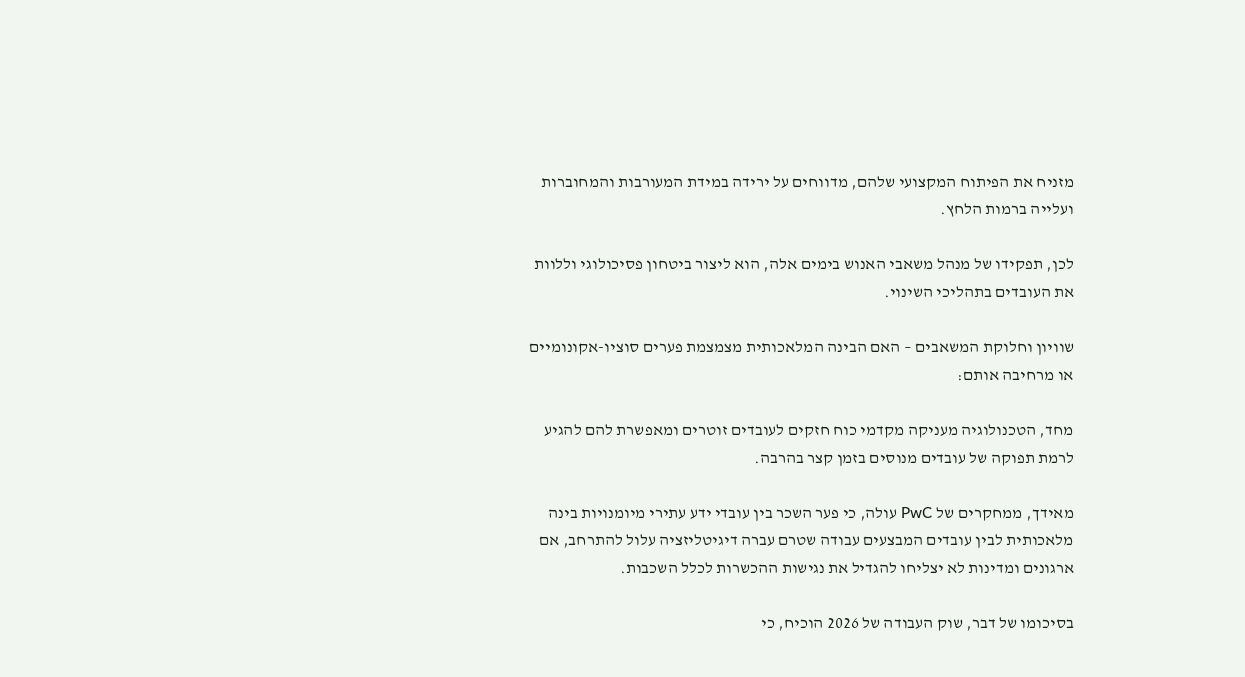מזניח את הפיתוח המקצועי שלהם, מדווחים על ירידה במידת המעורבות והמחוברות ועלייה ברמות הלחץ.

לכן, תפקידו של מנהל משאבי האנוש בימים אלה, הוא ליצור ביטחון פסיכולוגי וללוות את העובדים בתהליכי השינוי.

שוויון וחלוקת המשאבים – האם הבינה המלאכותית מצמצמת פערים סוציו-אקונומיים או מרחיבה אותם:

מחד, הטכנולוגיה מעניקה מקדמי כוח חזקים לעובדים זוטרים ומאפשרת להם להגיע לרמת תפוקה של עובדים מנוסים בזמן קצר בהרבה.

מאידך, ממחקרים של PwC עולה, כי פער השכר בין עובדי ידע עתירי מיומנויות בינה מלאכותית לבין עובדים המבצעים עבודה שטרם עברה דיגיטליזציה עלול להתרחב, אם ארגונים ומדינות לא יצליחו להגדיל את נגישות ההכשרות לכלל השכבות.

בסיכומו של דבר, שוק העבודה של 2026 הוכיח, כי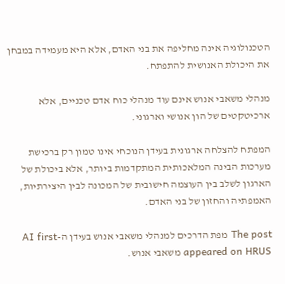הטכנולוגיה אינה מחליפה את בני האדם, אלא היא מעמידה במבחן את היכולת האנושית להתפתח.

מנהלי משאבי אנוש אינם עוד מנהלי כוח אדם טכניים, אלא ארכיטקטים של הון אנושי וארגוני.

המפתח להצלחה ארגונית בעידן הנוכחי אינו טמון רק ברכישת מערכות הבינה המלאכותית המתקדמות ביותר, אלא ביכולת של הארגון לשלב בין העוצמה חישובית של המכונה לבין היצירתיות, האמפתיה והחזון של בני האדם.

The post מפת הדרכים למנהלי משאבי אנוש בעידן ה-AI first appeared on HRUS משאבי אנוש.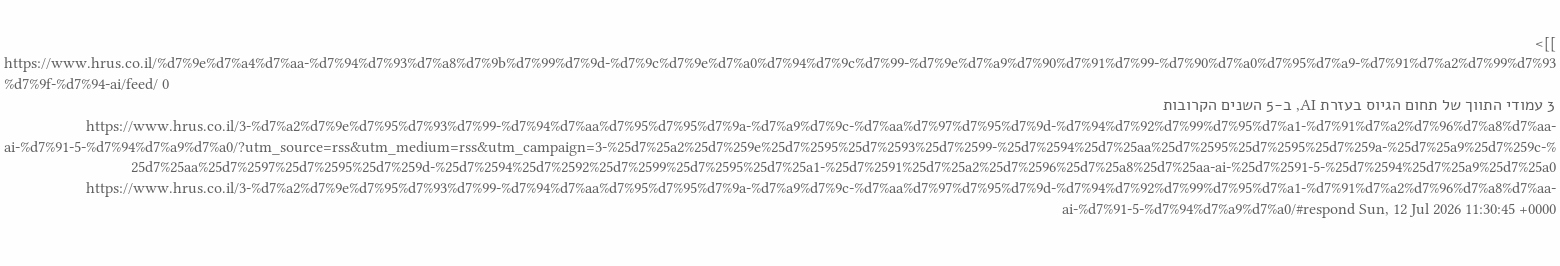]]>
https://www.hrus.co.il/%d7%9e%d7%a4%d7%aa-%d7%94%d7%93%d7%a8%d7%9b%d7%99%d7%9d-%d7%9c%d7%9e%d7%a0%d7%94%d7%9c%d7%99-%d7%9e%d7%a9%d7%90%d7%91%d7%99-%d7%90%d7%a0%d7%95%d7%a9-%d7%91%d7%a2%d7%99%d7%93%d7%9f-%d7%94-ai/feed/ 0
3 עמודי התווך של תחום הגיוס בעזרת AI, ב-5 השנים הקרובות https://www.hrus.co.il/3-%d7%a2%d7%9e%d7%95%d7%93%d7%99-%d7%94%d7%aa%d7%95%d7%95%d7%9a-%d7%a9%d7%9c-%d7%aa%d7%97%d7%95%d7%9d-%d7%94%d7%92%d7%99%d7%95%d7%a1-%d7%91%d7%a2%d7%96%d7%a8%d7%aa-ai-%d7%91-5-%d7%94%d7%a9%d7%a0/?utm_source=rss&utm_medium=rss&utm_campaign=3-%25d7%25a2%25d7%259e%25d7%2595%25d7%2593%25d7%2599-%25d7%2594%25d7%25aa%25d7%2595%25d7%2595%25d7%259a-%25d7%25a9%25d7%259c-%25d7%25aa%25d7%2597%25d7%2595%25d7%259d-%25d7%2594%25d7%2592%25d7%2599%25d7%2595%25d7%25a1-%25d7%2591%25d7%25a2%25d7%2596%25d7%25a8%25d7%25aa-ai-%25d7%2591-5-%25d7%2594%25d7%25a9%25d7%25a0 https://www.hrus.co.il/3-%d7%a2%d7%9e%d7%95%d7%93%d7%99-%d7%94%d7%aa%d7%95%d7%95%d7%9a-%d7%a9%d7%9c-%d7%aa%d7%97%d7%95%d7%9d-%d7%94%d7%92%d7%99%d7%95%d7%a1-%d7%91%d7%a2%d7%96%d7%a8%d7%aa-ai-%d7%91-5-%d7%94%d7%a9%d7%a0/#respond Sun, 12 Jul 2026 11:30:45 +0000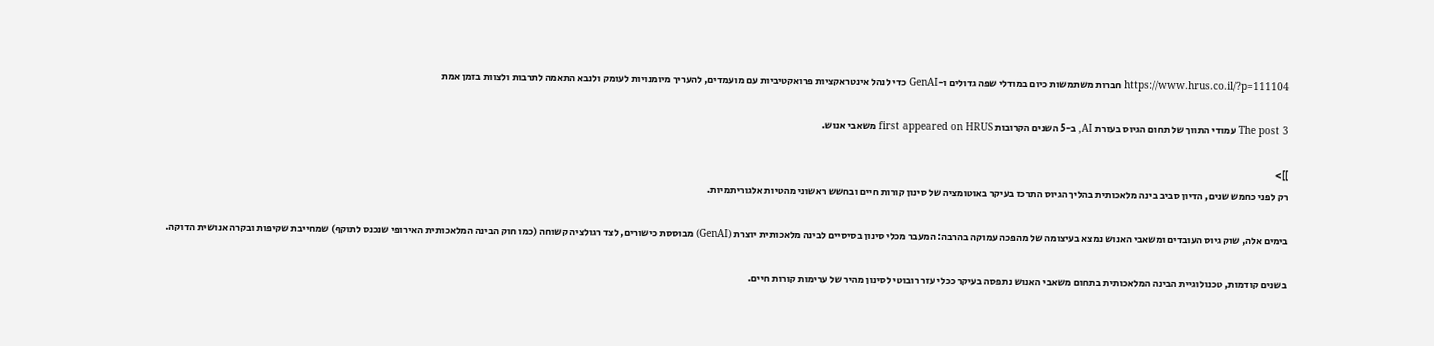https://www.hrus.co.il/?p=111104 חברות משתמשות כיום במודלי שפה גדולים ו-GenAI כדי לנהל אינטראקציות פרואקטיביות עם מועמדים, להעריך מיומנויות לעומק ולנבא התאמה לתרבות ולצוות בזמן אמת

The post 3 עמודי התווך של תחום הגיוס בעזרת AI, ב-5 השנים הקרובות first appeared on HRUS משאבי אנוש.

]]>
רק לפני כחמש שנים, הדיון סביב בינה מלאכותית בהליך הגיוס התרכז בעיקר באוטומציה של סינון קורות חיים ובחשש ראשוני מהטיות אלגוריתמיות.

בימים אלה, שוק גיוס העובדים ומשאבי האנוש נמצא בעיצומה של מהפכה עמוקה בהרבה: המעבר מכלי סינון בסיסיים לבינה מלאכותית יוצרת (GenAI) מבוססת כישורים, לצד רגולציה קשוחה (כמו חוק הבינה המלאכותית האירופי שנכנס לתוקף) שמחייבת שקיפות ובקרה אנושית הדוקה.

בשנים קודמות, טכנולוגיית הבינה המלאכותית בתחום משאבי האנוש נתפסה בעיקר ככלי עזר רובוטי לסינון מהיר של ערימות קורות חיים.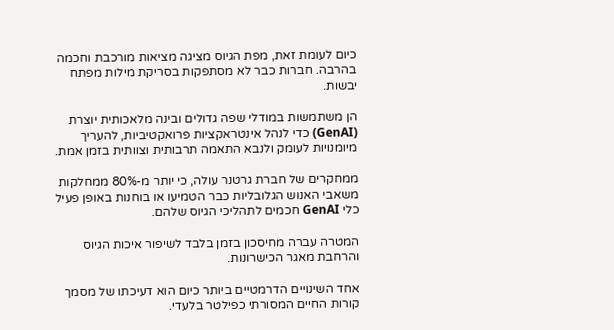כיום לעומת זאת, מפת הגיוס מציגה מציאות מורכבת וחכמה בהרבה. חברות כבר לא מסתפקות בסריקת מילות מפתח יבשות.

הן משתמשות במודלי שפה גדולים ובינה מלאכותית יוצרת (GenAI) כדי לנהל אינטראקציות פרואקטיביות, להעריך מיומנויות לעומק ולנבא התאמה תרבותית וצוותית בזמן אמת.

ממחקרים של חברת גרטנר עולה, כי יותר מ-80% ממחלקות משאבי האנוש הגלובליות כבר הטמיעו או בוחנות באופן פעיל כלי GenAI חכמים לתהליכי הגיוס שלהם.

המטרה עברה מחיסכון בזמן בלבד לשיפור איכות הגיוס והרחבת מאגר הכישרונות.

אחד השינויים הדרמטיים ביותר כיום הוא דעיכתו של מסמך קורות החיים המסורתי כפילטר בלעדי.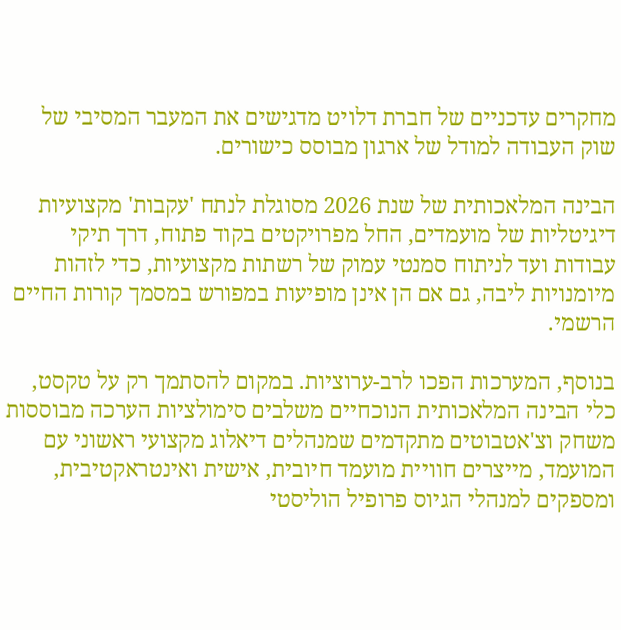מחקרים עדכניים של חברת דלויט מדגישים את המעבר המסיבי של שוק העבודה למודל של ארגון מבוסס כישורים.

הבינה המלאכותית של שנת 2026 מסוגלת לנתח 'עקבות' מקצועיות דיגיטליות של מועמדים, החל מפרויקטים בקוד פתוח, דרך תיקי עבודות ועד לניתוח סמנטי עמוק של רשתות מקצועיות, כדי לזהות מיומנויות ליבה, גם אם הן אינן מופיעות במפורש במסמך קורות החיים הרשמי.

בנוסף, המערכות הפכו לרב-ערוציות. במקום להסתמך רק על טקסט, כלי הבינה המלאכותית הנוכחיים משלבים סימולציות הערכה מבוססות משחק וצ'אטבוטים מתקדמים שמנהלים דיאלוג מקצועי ראשוני עם המועמד, מייצרים חוויית מועמד חיובית, אישית ואינטראקטיבית, ומספקים למנהלי הגיוס פרופיל הוליסטי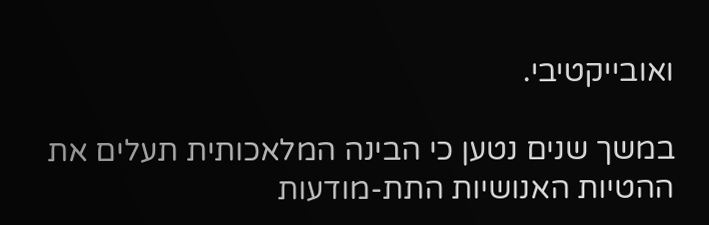ואובייקטיבי.

במשך שנים נטען כי הבינה המלאכותית תעלים את ההטיות האנושיות התת-מודעות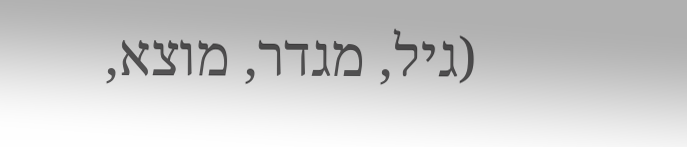(גיל, מגדר, מוצא,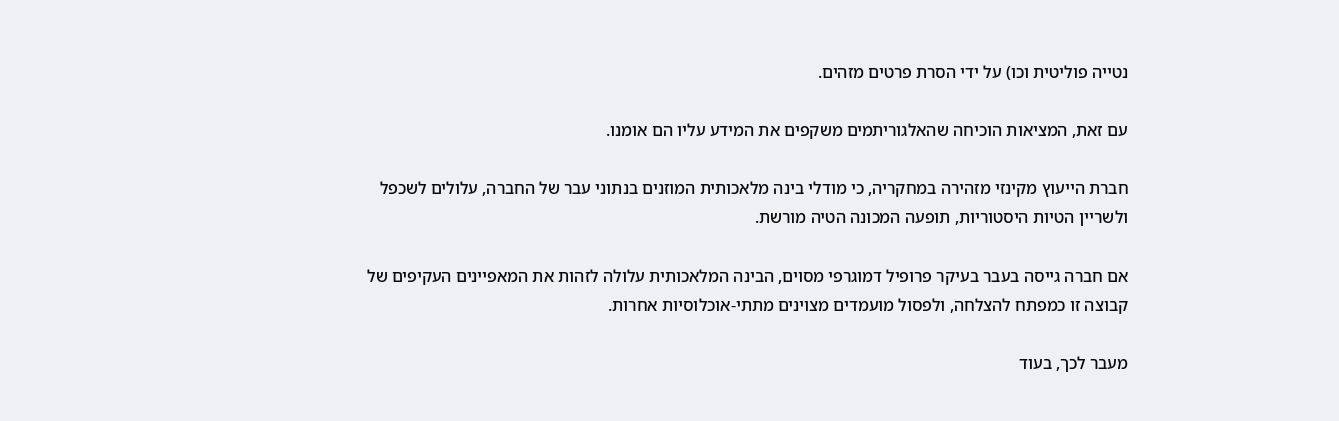נטייה פוליטית וכו) על ידי הסרת פרטים מזהים.

עם זאת, המציאות הוכיחה שהאלגוריתמים משקפים את המידע עליו הם אומנו.

חברת הייעוץ מקינזי מזהירה במחקריה, כי מודלי בינה מלאכותית המוזנים בנתוני עבר של החברה, עלולים לשכפל ולשריין הטיות היסטוריות, תופעה המכונה הטיה מורשת.

אם חברה גייסה בעבר בעיקר פרופיל דמוגרפי מסוים, הבינה המלאכותית עלולה לזהות את המאפיינים העקיפים של קבוצה זו כמפתח להצלחה, ולפסול מועמדים מצוינים מתתי-אוכלוסיות אחרות.

מעבר לכך, בעוד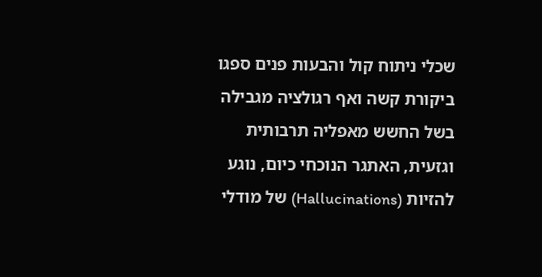שכלי ניתוח קול והבעות פנים ספגו ביקורת קשה ואף רגולציה מגבילה בשל החשש מאפליה תרבותית וגזעית, האתגר הנוכחי כיום, נוגע להזיות (Hallucinations) של מודלי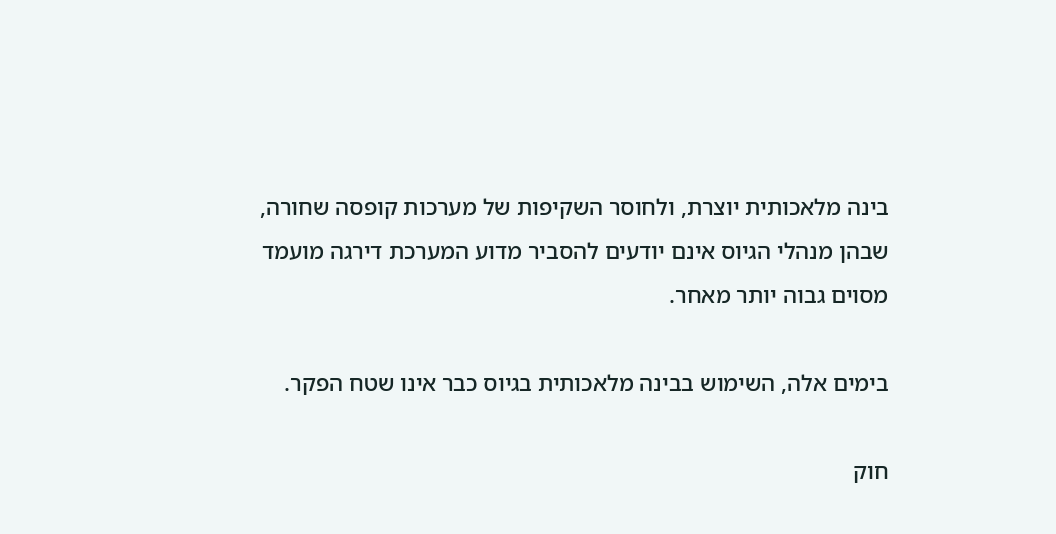בינה מלאכותית יוצרת, ולחוסר השקיפות של מערכות קופסה שחורה, שבהן מנהלי הגיוס אינם יודעים להסביר מדוע המערכת דירגה מועמד מסוים גבוה יותר מאחר.

בימים אלה, השימוש בבינה מלאכותית בגיוס כבר אינו שטח הפקר.

חוק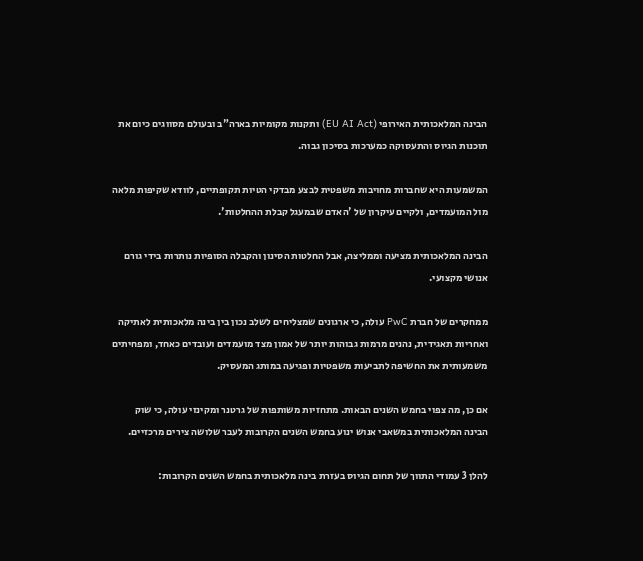הבינה המלאכותית האירופי (EU AI Act) ותקנות מקומיות בארה"ב ובעולם מסווגים כיום את תוכנות הגיוס והתעסוקה כמערכות בסיכון גבוה.

המשמעות היא שחברות מחויבות משפטית לבצע מבדקי הטיות תקופתיים, לוודא שקיפות מלאה מול המועמדים, ולקיים עיקרון של 'האדם שבמעגל קבלת ההחלטות'.

הבינה המלאכותית מציעה וממליצה, אבל החלטות הסינון והקבלה הסופיות נותרות בידי גורם אנושי מקצועי.

ממחקרים של חברת PwC עולה, כי ארגונים שמצליחים לשלב נכון בין בינה מלאכותית לאתיקה ואחריות תאגידית, נהנים מרמות גבוהות יותר של אמון מצד מועמדים ועובדים כאחד, ומפחיתים משמעותית את החשיפה לתביעות משפטיות ופגיעה במותג המעסיק.

אם כן, מה צפוי בחמש השנים הבאות. מתחזיות משותפות של גרטנר ומקינזי עולה, כי שוק הבינה המלאכותית במשאבי אנוש ינוע בחמש השנים הקרובות לעבר שלושה צירים מרכזיים.

להלן 3 עמודי התווך של תחום הגיוס בעזרת בינה מלאכותית בחמש השנים הקרובות: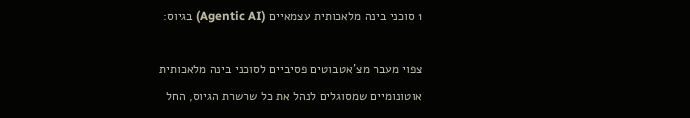1 סוכני בינה מלאכותית עצמאיים (Agentic AI) בגיוס:

צפוי מעבר מצ'אטבוטים פסיביים לסוכני בינה מלאכותית אוטונומיים שמסוגלים לנהל את כל שרשרת הגיוס, החל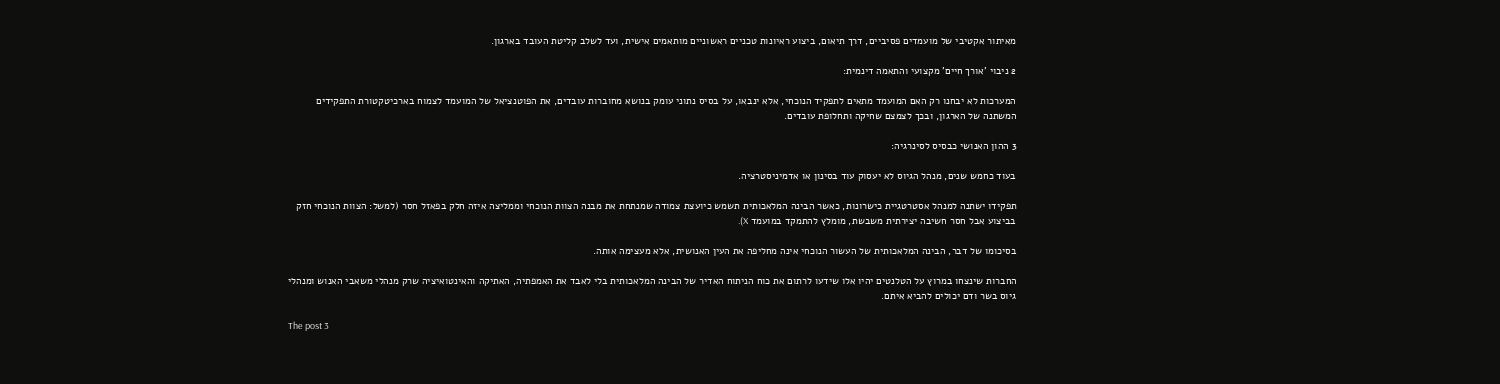מאיתור אקטיבי של מועמדים פסיביים, דרך תיאום, ביצוע ראיונות טכניים ראשוניים מותאמים אישית, ועד לשלב קליטת העובד בארגון.

2 ניבוי 'אורך חיים' מקצועי והתאמה דינמית:

המערכות לא יבחנו רק האם המועמד מתאים לתפקיד הנוכחי, אלא ינבאו, על בסיס נתוני עומק בנושא מחוברות עובדים, את הפוטנציאל של המועמד לצמוח בארכיטקטורת התפקידים המשתנה של הארגון, ובכך לצמצם שחיקה ותחלופת עובדים.

3 ההון האנושי כבסיס לסינרגיה:

בעוד כחמש שנים, מנהל הגיוס לא יעסוק עוד בסינון או אדמיניסטרציה.

תפקידו ישתנה למנהל אסטרטגיית כישרונות, כאשר הבינה המלאכותית תשמש כיועצת צמודה שמנתחת את מבנה הצוות הנוכחי וממליצה איזה חלק בפאזל חסר (למשל: הצוות הנוכחי חזק בביצוע אבל חסר חשיבה יצירתית משבשת, מומלץ להתמקד במועמד X).

בסיכומו של דבר, הבינה המלאכותית של העשור הנוכחי אינה מחליפה את העין האנושית, אלא מעצימה אותה.

החברות שינצחו במרוץ על הטלנטים יהיו אלו שידעו לרתום את כוח הניתוח האדיר של הבינה המלאכותית בלי לאבד את האמפתיה, האתיקה והאינטואיציה שרק מנהלי משאבי האנוש ומנהלי גיוס בשר ודם יכולים להביא איתם.

The post 3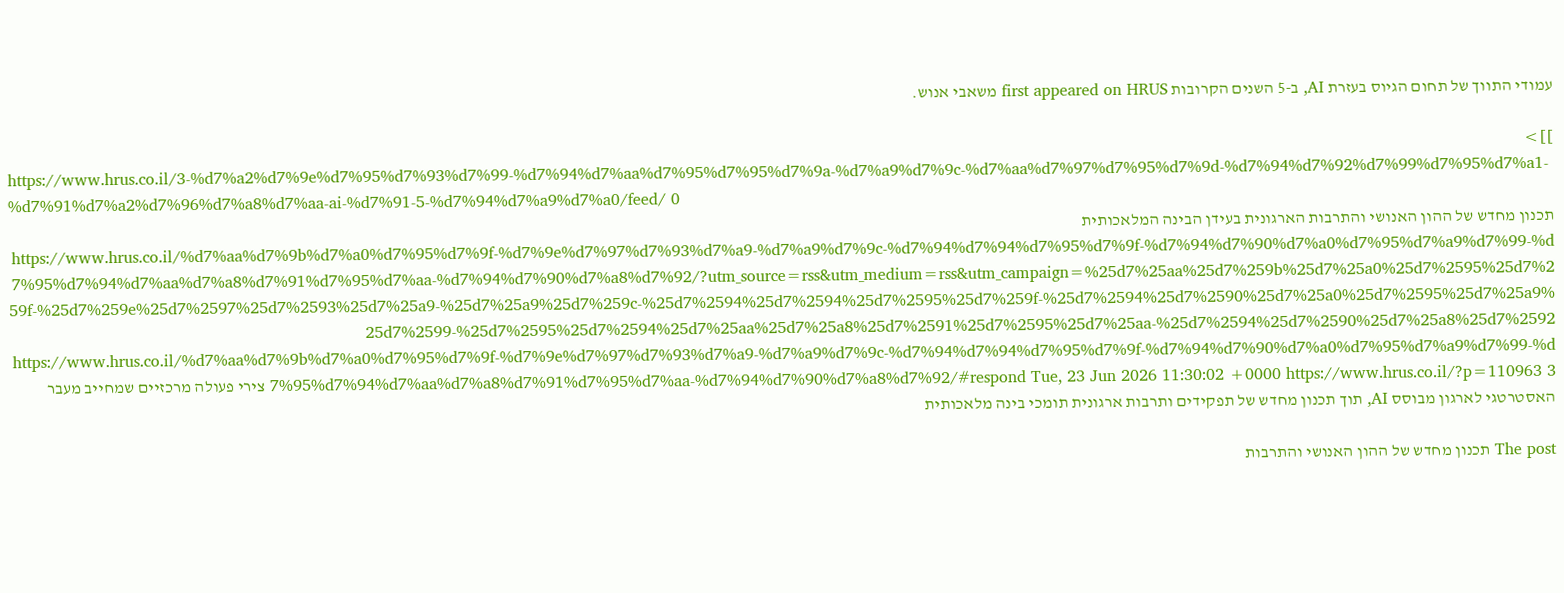עמודי התווך של תחום הגיוס בעזרת AI, ב-5 השנים הקרובות first appeared on HRUS משאבי אנוש.

]]>
https://www.hrus.co.il/3-%d7%a2%d7%9e%d7%95%d7%93%d7%99-%d7%94%d7%aa%d7%95%d7%95%d7%9a-%d7%a9%d7%9c-%d7%aa%d7%97%d7%95%d7%9d-%d7%94%d7%92%d7%99%d7%95%d7%a1-%d7%91%d7%a2%d7%96%d7%a8%d7%aa-ai-%d7%91-5-%d7%94%d7%a9%d7%a0/feed/ 0
תכנון מחדש של ההון האנושי והתרבות הארגונית בעידן הבינה המלאכותית https://www.hrus.co.il/%d7%aa%d7%9b%d7%a0%d7%95%d7%9f-%d7%9e%d7%97%d7%93%d7%a9-%d7%a9%d7%9c-%d7%94%d7%94%d7%95%d7%9f-%d7%94%d7%90%d7%a0%d7%95%d7%a9%d7%99-%d7%95%d7%94%d7%aa%d7%a8%d7%91%d7%95%d7%aa-%d7%94%d7%90%d7%a8%d7%92/?utm_source=rss&utm_medium=rss&utm_campaign=%25d7%25aa%25d7%259b%25d7%25a0%25d7%2595%25d7%259f-%25d7%259e%25d7%2597%25d7%2593%25d7%25a9-%25d7%25a9%25d7%259c-%25d7%2594%25d7%2594%25d7%2595%25d7%259f-%25d7%2594%25d7%2590%25d7%25a0%25d7%2595%25d7%25a9%25d7%2599-%25d7%2595%25d7%2594%25d7%25aa%25d7%25a8%25d7%2591%25d7%2595%25d7%25aa-%25d7%2594%25d7%2590%25d7%25a8%25d7%2592 https://www.hrus.co.il/%d7%aa%d7%9b%d7%a0%d7%95%d7%9f-%d7%9e%d7%97%d7%93%d7%a9-%d7%a9%d7%9c-%d7%94%d7%94%d7%95%d7%9f-%d7%94%d7%90%d7%a0%d7%95%d7%a9%d7%99-%d7%95%d7%94%d7%aa%d7%a8%d7%91%d7%95%d7%aa-%d7%94%d7%90%d7%a8%d7%92/#respond Tue, 23 Jun 2026 11:30:02 +0000 https://www.hrus.co.il/?p=110963 3 צירי פעולה מרכזיים שמחייב מעבר האסטרטגי לארגון מבוסס AI, תוך תכנון מחדש של תפקידים ותרבות ארגונית תומכי בינה מלאכותית

The post תכנון מחדש של ההון האנושי והתרבות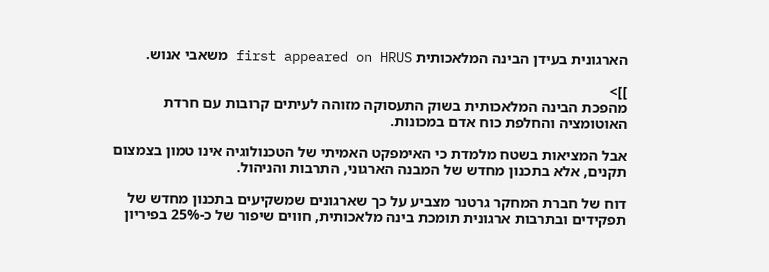הארגונית בעידן הבינה המלאכותית first appeared on HRUS משאבי אנוש.

]]>
מהפכת הבינה המלאכותית בשוק התעסוקה מזוהה לעיתים קרובות עם חרדת האוטומציה והחלפת כוח אדם במכונות.

אבל המציאות בשטח מלמדת כי האימפקט האמיתי של הטכנולוגיה אינו טמון בצמצום תקנים, אלא בתכנון מחדש של המבנה הארגוני, התרבות והניהול.

דוח של חברת המחקר גרטנר מצביע על כך שארגונים שמשקיעים בתכנון מחדש של תפקידים ובתרבות ארגונית תומכת בינה מלאכותית, חווים שיפור של כ-25% בפיריון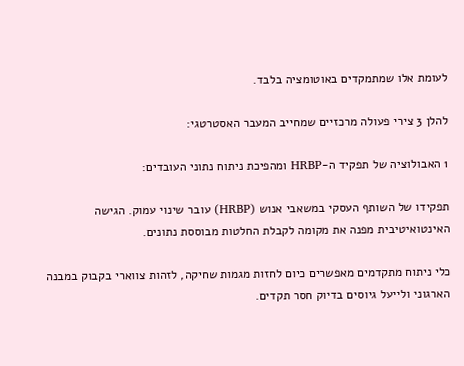לעומת אלו שמתמקדים באוטומציה בלבד.

להלן 3 צירי פעולה מרכזיים שמחייב המעבר האסטרטגי:

1 האבולוציה של תפקיד ה-HRBP ומהפיכת ניתוח נתוני העובדים:

תפקידו של השותף העסקי במשאבי אנוש (HRBP) עובר שינוי עמוק. הגישה האינטואיטיבית מפנה את מקומה לקבלת החלטות מבוססת נתונים.

כלי ניתוח מתקדמים מאפשרים כיום לחזות מגמות שחיקה, לזהות צווארי בקבוק במבנה הארגוני ולייעל גיוסים בדיוק חסר תקדים.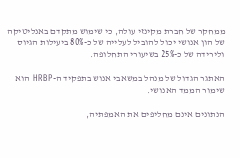ממחקר של חברת מקינזי עולה, כי שימוש מתקדם באנליטיקה של הון אנושי יכול להוביל לעלייה של כ-80% ביעילות הגיוס ולירידה של כ-25% בשיעורי התחלופה.

האתגר הגדול של מנהל במשאבי אנוש בתפקיד ה-HRBP הוא שימור הממד האנושי.

הנתונים אינם מחליפים את האמפתיה,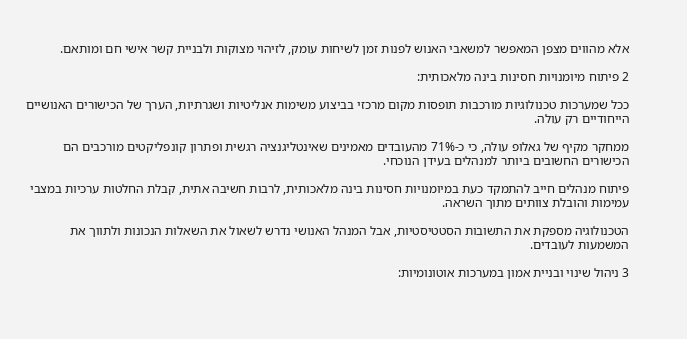אלא מהווים מצפן המאפשר למשאבי האנוש לפנות זמן לשיחות עומק, לזיהוי מצוקות ולבניית קשר אישי חם ומותאם.

2 פיתוח מיומנויות חסינות בינה מלאכותית:

ככל שמערכות טכנולוגיות מורכבות תופסות מקום מרכזי בביצוע משימות אנליטיות ושגרתיות, הערך של הכישורים האנושיים הייחודיים רק עולה.

ממחקר מקיף של גאלופ עולה, כי כ-71% מהעובדים מאמינים שאינטליגנציה רגשית ופתרון קונפליקטים מורכבים הם הכישורים החשובים ביותר למנהלים בעידן הנוכחי.

פיתוח מנהלים חייב להתמקד כעת במיומנויות חסינות בינה מלאכותית, לרבות חשיבה אתית, קבלת החלטות ערכיות במצבי עמימות והובלת צוותים מתוך השראה.

הטכנולוגיה מספקת את התשובות הסטטיסטיות, אבל המנהל האנושי נדרש לשאול את השאלות הנכונות ולתווך את המשמעות לעובדים.

3 ניהול שינוי ובניית אמון במערכות אוטונומיות: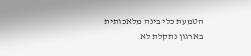הטמעת כלי בינה מלאכותית בארגון נתקלת לא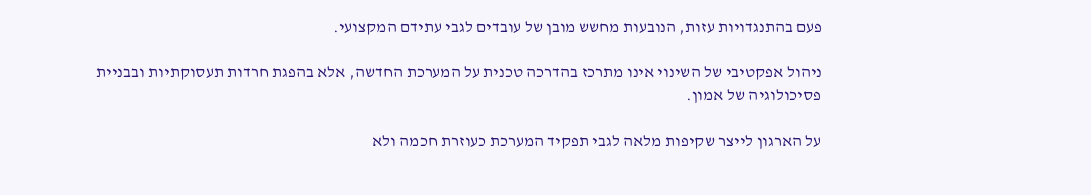פעם בהתנגדויות עזות, הנובעות מחשש מובן של עובדים לגבי עתידם המקצועי.

ניהול אפקטיבי של השינוי אינו מתרכז בהדרכה טכנית על המערכת החדשה, אלא בהפגת חרדות תעסוקתיות ובבניית פסיכולוגיה של אמון.

על הארגון לייצר שקיפות מלאה לגבי תפקיד המערכת כעוזרת חכמה ולא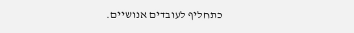כתחליף לעובדים אנושיים.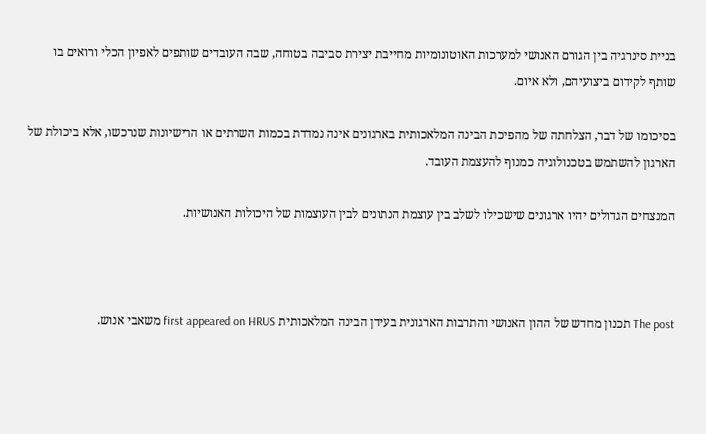בניית סינרגיה בין הגורם האנושי למערכות האוטונומיות מחייבת יצירת סביבה בטוחה, שבה העובדים שותפים לאפיון הכלי ורואים בו שותף לקידום ביצועיהם, ולא איום.

בסיכומו של דבר, הצלחתה של מהפיכת הבינה המלאכותית בארגונים אינה נמדדת בכמות השרתים או הרישיונות שנרכשו, אלא ביכולת של הארגון להשתמש בטכנולוגיה כמנוף להעצמת העובד.

המנצחים הגדולים יהיו ארגונים שישכילו לשלב בין עוצמת הנתונים לבין העוצמות של היכולות האנושיות.



The post תכנון מחדש של ההון האנושי והתרבות הארגונית בעידן הבינה המלאכותית first appeared on HRUS משאבי אנוש.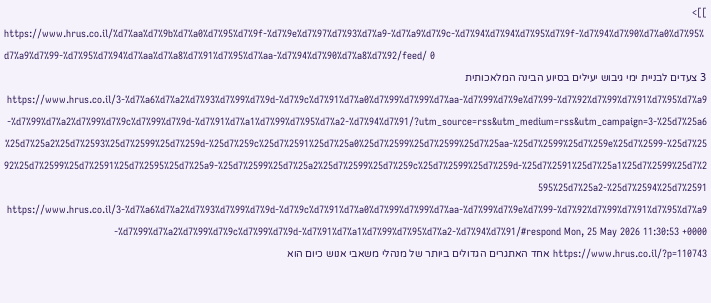]]>
https://www.hrus.co.il/%d7%aa%d7%9b%d7%a0%d7%95%d7%9f-%d7%9e%d7%97%d7%93%d7%a9-%d7%a9%d7%9c-%d7%94%d7%94%d7%95%d7%9f-%d7%94%d7%90%d7%a0%d7%95%d7%a9%d7%99-%d7%95%d7%94%d7%aa%d7%a8%d7%91%d7%95%d7%aa-%d7%94%d7%90%d7%a8%d7%92/feed/ 0
3 צעדים לבניית ימי גיבוש יעילים בסיוע הבינה המלאכותית https://www.hrus.co.il/3-%d7%a6%d7%a2%d7%93%d7%99%d7%9d-%d7%9c%d7%91%d7%a0%d7%99%d7%99%d7%aa-%d7%99%d7%9e%d7%99-%d7%92%d7%99%d7%91%d7%95%d7%a9-%d7%99%d7%a2%d7%99%d7%9c%d7%99%d7%9d-%d7%91%d7%a1%d7%99%d7%95%d7%a2-%d7%94%d7%91/?utm_source=rss&utm_medium=rss&utm_campaign=3-%25d7%25a6%25d7%25a2%25d7%2593%25d7%2599%25d7%259d-%25d7%259c%25d7%2591%25d7%25a0%25d7%2599%25d7%2599%25d7%25aa-%25d7%2599%25d7%259e%25d7%2599-%25d7%2592%25d7%2599%25d7%2591%25d7%2595%25d7%25a9-%25d7%2599%25d7%25a2%25d7%2599%25d7%259c%25d7%2599%25d7%259d-%25d7%2591%25d7%25a1%25d7%2599%25d7%2595%25d7%25a2-%25d7%2594%25d7%2591 https://www.hrus.co.il/3-%d7%a6%d7%a2%d7%93%d7%99%d7%9d-%d7%9c%d7%91%d7%a0%d7%99%d7%99%d7%aa-%d7%99%d7%9e%d7%99-%d7%92%d7%99%d7%91%d7%95%d7%a9-%d7%99%d7%a2%d7%99%d7%9c%d7%99%d7%9d-%d7%91%d7%a1%d7%99%d7%95%d7%a2-%d7%94%d7%91/#respond Mon, 25 May 2026 11:30:53 +0000 https://www.hrus.co.il/?p=110743 אחד האתגרים הגדולים ביותר של מנהלי משאבי אנוש כיום הוא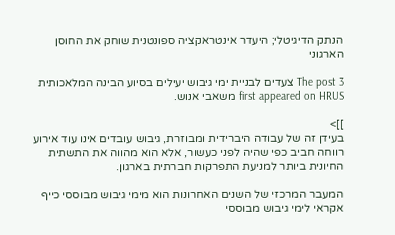הנתק הדיגיטלי; היעדר אינטראקציה ספונטנית שוחק את החוסן הארגוני

The post 3 צעדים לבניית ימי גיבוש יעילים בסיוע הבינה המלאכותית first appeared on HRUS משאבי אנוש.

]]>
בעידן זה של עבודה היברידית ומבוזרת, גיבוש עובדים אינו עוד אירוע רווחה חביב כפי שהיה לפני כעשור, אלא הוא מהווה את התשתית החיונית ביותר למניעת התפרקות חברתית בארגון.

המעבר המרכזי של השנים האחרונות הוא מימי גיבוש מבוססי כייף אקראי לימי גיבוש מבוססי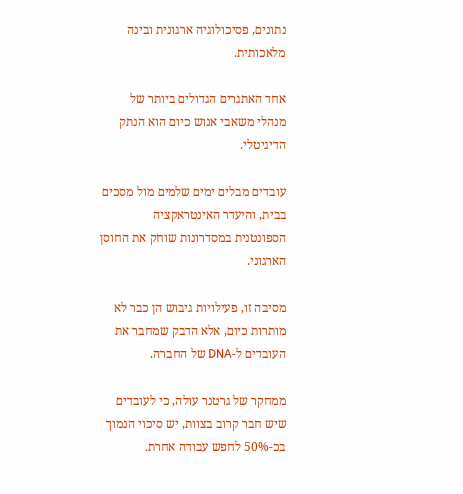נתונים, פסיכולוגיה ארגונית ובינה מלאכותית.

אחד האתגרים הגדולים ביותר של מנהלי משאבי אנוש כיום הוא הנתק הדיגיטלי.

עובדים מבלים ימים שלמים מול מסכים בבית, והיעדר האינטראקציה הספונטנית במסדרונות שוחק את החוסן הארגוני.

מסיבה זו, פעילויות גיבוש הן כבר לא מותרות כיום, אלא הדבק שמחבר את העובדים ל-DNA של החברה.

ממחקר של גרטנר עולה, כי לעובדים שיש חבר קרוב בצוות, יש סיכוי הנמוך בכ-50% לחפש עבודה אחרת.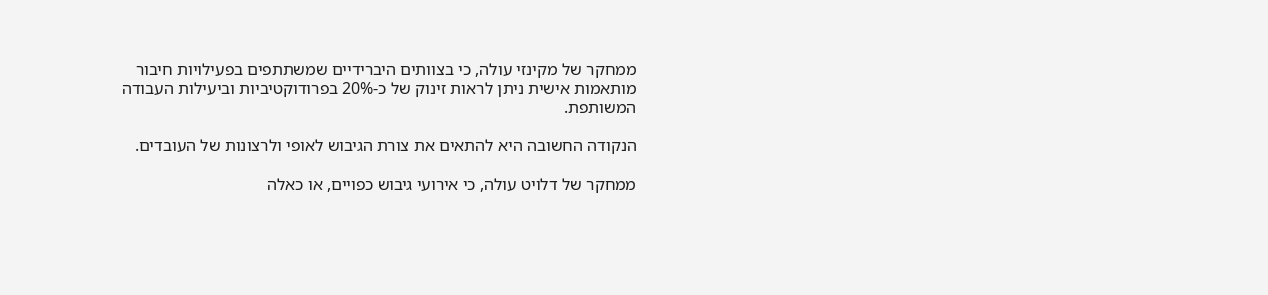ממחקר של מקינזי עולה, כי בצוותים היברידיים שמשתתפים בפעילויות חיבור מותאמות אישית ניתן לראות זינוק של כ-20% בפרודוקטיביות וביעילות העבודה המשותפת.

הנקודה החשובה היא להתאים את צורת הגיבוש לאופי ולרצונות של העובדים.

ממחקר של דלויט עולה, כי אירועי גיבוש כפויים, או כאלה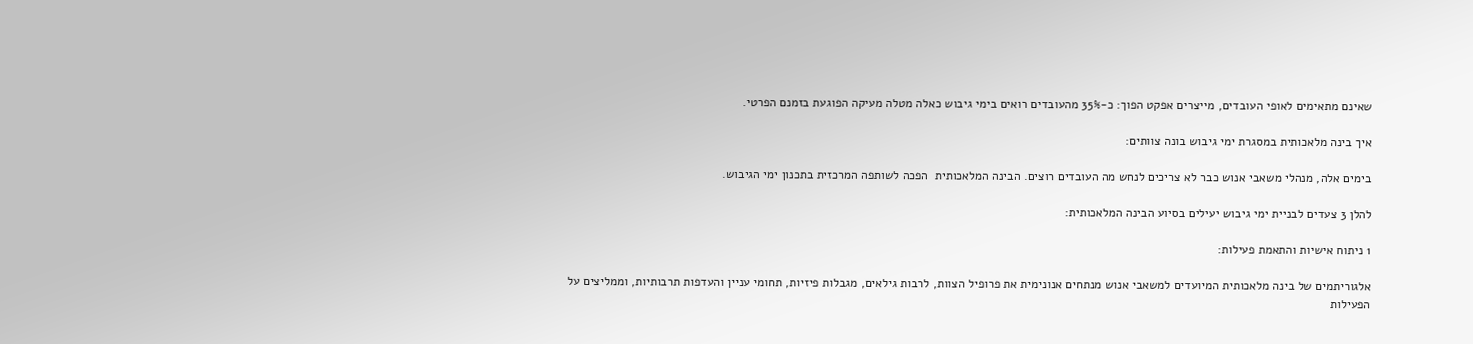שאינם מתאימים לאופי העובדים, מייצרים אפקט הפוך: כ-35% מהעובדים רואים בימי גיבוש כאלה מטלה מעיקה הפוגעת בזמנם הפרטי.

איך בינה מלאכותית במסגרת ימי גיבוש בונה צוותים:

בימים אלה, מנהלי משאבי אנוש כבר לא צריכים לנחש מה העובדים רוצים. הבינה המלאכותית  הפכה לשותפה המרכזית בתכנון ימי הגיבוש.

להלן 3 צעדים לבניית ימי גיבוש יעילים בסיוע הבינה המלאכותית:

1 ניתוח אישיות והתאמת פעילות:

אלגוריתמים של בינה מלאכותית המיועדים למשאבי אנוש מנתחים אנונימית את פרופיל הצוות, לרבות גילאים, מגבלות פיזיות, תחומי עניין והעדפות תרבותיות, וממליצים על הפעילות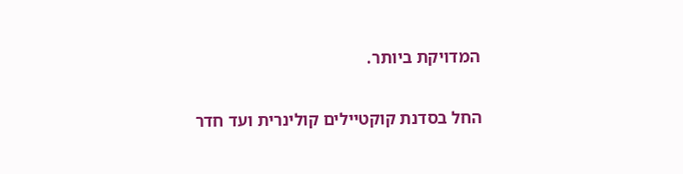המדויקת ביותר.

החל בסדנת קוקטיילים קולינרית ועד חדר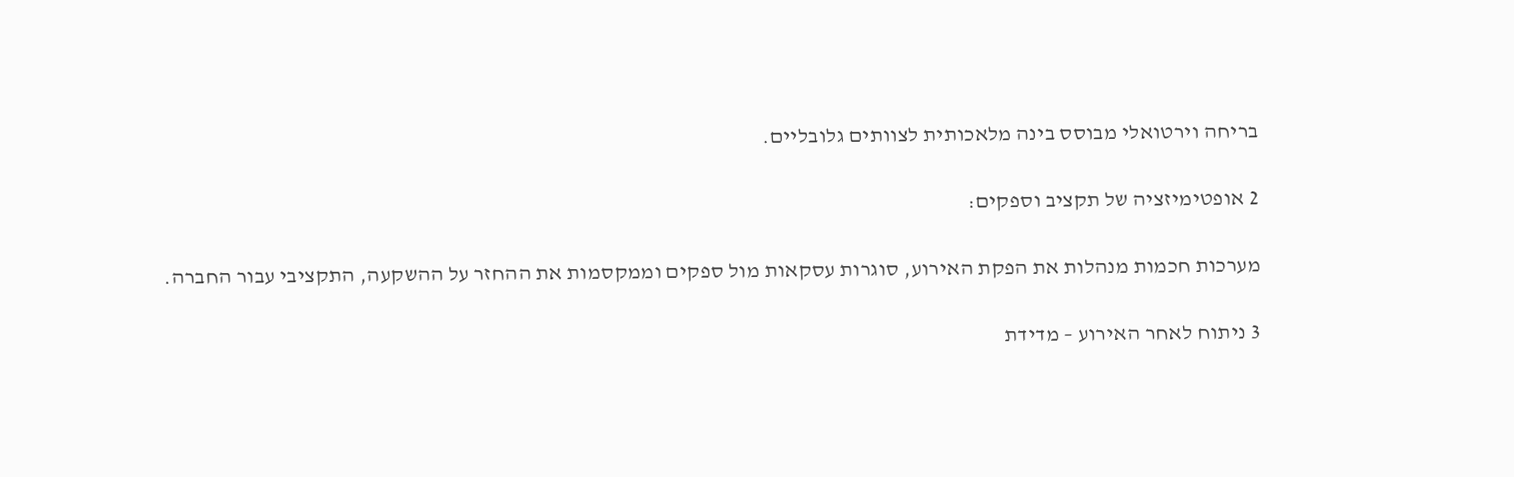בריחה וירטואלי מבוסס בינה מלאכותית לצוותים גלובליים.

2 אופטימיזציה של תקציב וספקים:

מערכות חכמות מנהלות את הפקת האירוע, סוגרות עסקאות מול ספקים וממקסמות את ההחזר על ההשקעה, התקציבי עבור החברה.

3 ניתוח לאחר האירוע – מדידת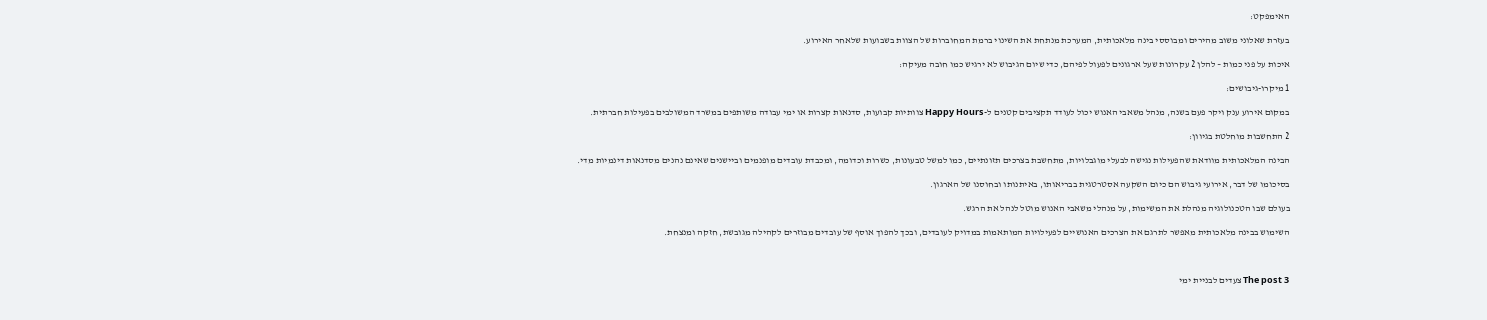האימפקט:

בעזרת שאלוני משוב מהירים ומבוססי בינה מלאכותית, המערכת מנתחת את השינוי ברמת המחוברות של הצוות בשבועות שלאחר האירוע.

איכות על פני כמות – להלן 2 עקרונות שעל ארגונים לפעול לפיהם, כדי שיום הגיבוש לא ירגיש כמו חובה מעיקה:

1 מיקרו-גיבושים:

במקום אירוע ענק ויקר פעם בשנה, מנהל משאבי האנוש יכול לעודד תקציבים קטנים ל-Happy Hours צוותיות קבועות, סדנאות קצרות או ימי עבודה משותפים במשרד המשולבים בפעילות חברתית.

2 התחשבות מוחלטת בגיוון:

הבינה המלאכותית מוודאת שהפעילות נגישה לבעלי מוגבלויות, מתחשבת בצרכים תזונתיים, כמו למשל טבעונות, כשרות וכדומה, ומכבדת עובדים מופנמים וביישנים שאינם נהנים מסדנאות דינמיות מדי.

בסיכומו של דבר, אירועי גיבוש הם כיום השקעה אסטרטגית בבריאותו, באיתנותו ובחוסנו של הארגון.

בעולם שבו הטכנולוגיה מנהלת את המשימות, על מנהלי משאבי האנוש מוטל לנהל את הרגש.

השימוש בבינה מלאכותית מאפשר לתרגם את הצרכים האנושיים לפעילויות המותאמות במדויק לעובדים, ובכך להפוך אוסף של עובדים מבוזרים לקהילה מגובשת, חזקה ומנצחת.



The post 3 צעדים לבניית ימי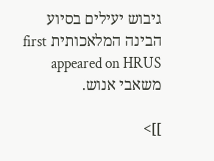גיבוש יעילים בסיוע הבינה המלאכותית first appeared on HRUS משאבי אנוש.

]]>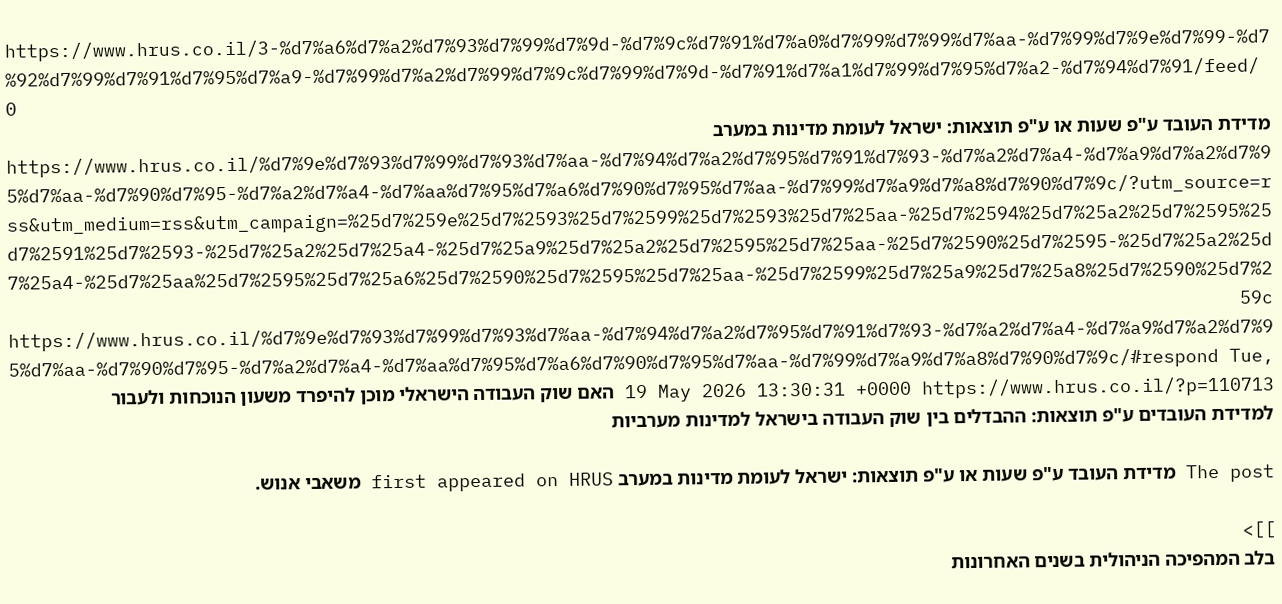https://www.hrus.co.il/3-%d7%a6%d7%a2%d7%93%d7%99%d7%9d-%d7%9c%d7%91%d7%a0%d7%99%d7%99%d7%aa-%d7%99%d7%9e%d7%99-%d7%92%d7%99%d7%91%d7%95%d7%a9-%d7%99%d7%a2%d7%99%d7%9c%d7%99%d7%9d-%d7%91%d7%a1%d7%99%d7%95%d7%a2-%d7%94%d7%91/feed/ 0
מדידת העובד ע"פ שעות או ע"פ תוצאות: ישראל לעומת מדינות במערב https://www.hrus.co.il/%d7%9e%d7%93%d7%99%d7%93%d7%aa-%d7%94%d7%a2%d7%95%d7%91%d7%93-%d7%a2%d7%a4-%d7%a9%d7%a2%d7%95%d7%aa-%d7%90%d7%95-%d7%a2%d7%a4-%d7%aa%d7%95%d7%a6%d7%90%d7%95%d7%aa-%d7%99%d7%a9%d7%a8%d7%90%d7%9c/?utm_source=rss&utm_medium=rss&utm_campaign=%25d7%259e%25d7%2593%25d7%2599%25d7%2593%25d7%25aa-%25d7%2594%25d7%25a2%25d7%2595%25d7%2591%25d7%2593-%25d7%25a2%25d7%25a4-%25d7%25a9%25d7%25a2%25d7%2595%25d7%25aa-%25d7%2590%25d7%2595-%25d7%25a2%25d7%25a4-%25d7%25aa%25d7%2595%25d7%25a6%25d7%2590%25d7%2595%25d7%25aa-%25d7%2599%25d7%25a9%25d7%25a8%25d7%2590%25d7%259c https://www.hrus.co.il/%d7%9e%d7%93%d7%99%d7%93%d7%aa-%d7%94%d7%a2%d7%95%d7%91%d7%93-%d7%a2%d7%a4-%d7%a9%d7%a2%d7%95%d7%aa-%d7%90%d7%95-%d7%a2%d7%a4-%d7%aa%d7%95%d7%a6%d7%90%d7%95%d7%aa-%d7%99%d7%a9%d7%a8%d7%90%d7%9c/#respond Tue, 19 May 2026 13:30:31 +0000 https://www.hrus.co.il/?p=110713 האם שוק העבודה הישראלי מוכן להיפרד משעון הנוכחות ולעבור למדידת העובדים ע"פ תוצאות: ההבדלים בין שוק העבודה בישראל למדינות מערביות

The post מדידת העובד ע"פ שעות או ע"פ תוצאות: ישראל לעומת מדינות במערב first appeared on HRUS משאבי אנוש.

]]>
בלב המהפיכה הניהולית בשנים האחרונות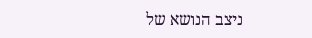ניצב הנושא של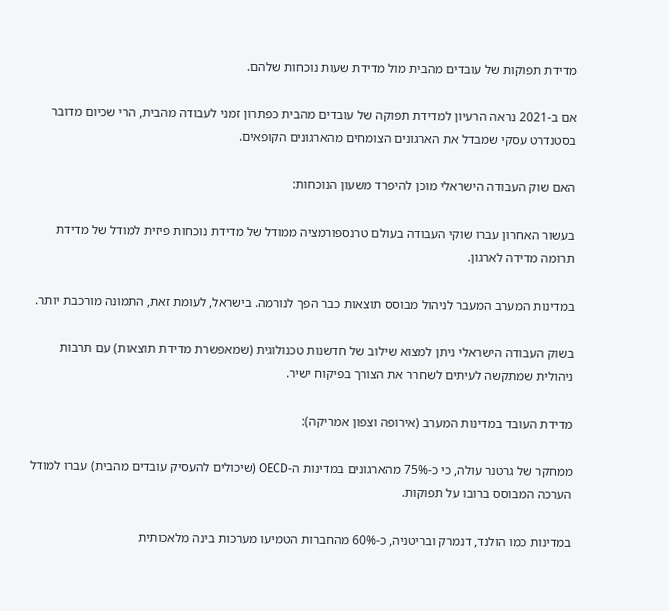מדידת תפוקות של עובדים מהבית מול מדידת שעות נוכחות שלהם.

אם ב-2021 נראה הרעיון למדידת תפוקה של עובדים מהבית כפתרון זמני לעבודה מהבית, הרי שכיום מדובר בסטנדרט עסקי שמבדל את הארגונים הצומחים מהארגונים הקופאים.

האם שוק העבודה הישראלי מוכן להיפרד משעון הנוכחות:

בעשור האחרון עברו שוקי העבודה בעולם טרנספורמציה ממודל של מדידת נוכחות פיזית למודל של מדידת תרומה מדידה לארגון.

במדינות המערב המעבר לניהול מבוסס תוצאות כבר הפך לנורמה. בישראל, לעומת זאת, התמונה מורכבת יותר.

בשוק העבודה הישראלי ניתן למצוא שילוב של חדשנות טכנולוגית (שמאפשרת מדידת תוצאות) עם תרבות ניהולית שמתקשה לעיתים לשחרר את הצורך בפיקוח ישיר.

מדידת העובד במדינות המערב (אירופה וצפון אמריקה):

ממחקר של גרטנר עולה, כי כ-75% מהארגונים במדינות ה-OECD (שיכולים להעסיק עובדים מהבית) עברו למודל הערכה המבוסס ברובו על תפוקות.

במדינות כמו הולנד, דנמרק ובריטניה, כ-60% מהחברות הטמיעו מערכות בינה מלאכותית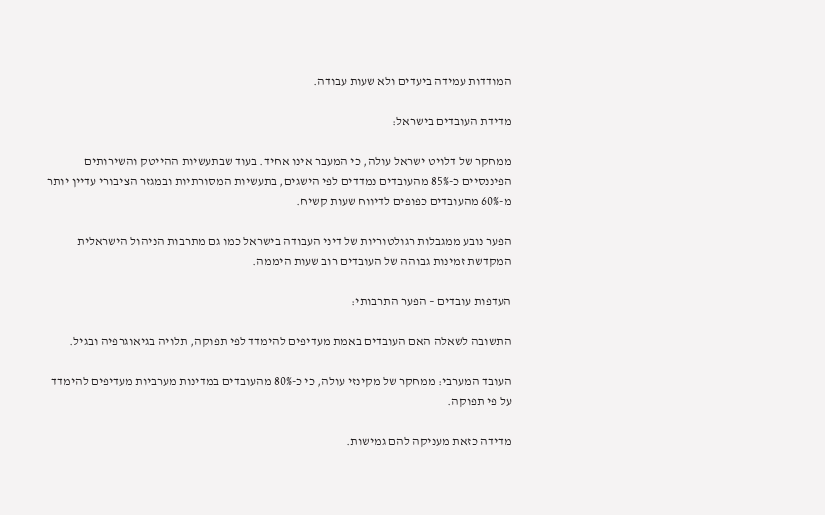המודדות עמידה ביעדים ולא שעות עבודה.

מדידת העובדים בישראל:

ממחקר של דלויט ישראל עולה, כי המעבר אינו אחיד. בעוד שבתעשיות ההייטק והשירותים הפיננסיים כ-85% מהעובדים נמדדים לפי הישגים, בתעשיות המסורתיות ובמגזר הציבורי עדיין יותר מ-60% מהעובדים כפופים לדיווח שעות קשיח.

הפער נובע ממגבלות רגולטוריות של דיני העבודה בישראל כמו גם מתרבות הניהול הישראלית המקדשת זמינות גבוהה של העובדים רוב שעות היממה.

העדפות עובדים – הפער התרבותי:

התשובה לשאלה האם העובדים באמת מעדיפים להימדד לפי תפוקה, תלויה בגיאוגרפיה ובגיל.

העובד המערבי: ממחקר של מקינזי עולה, כי כ-80% מהעובדים במדינות מערביות מעדיפים להימדד על פי תפוקה.

מדידה כזאת מעניקה להם גמישות.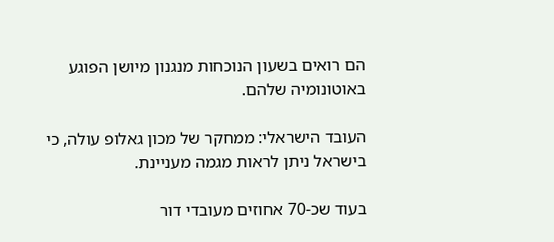הם רואים בשעון הנוכחות מנגנון מיושן הפוגע באוטונומיה שלהם.

העובד הישראלי: ממחקר של מכון גאלופ עולה, כי בישראל ניתן לראות מגמה מעניינת.

בעוד שכ-70 אחוזים מעובדי דור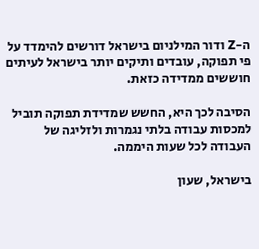ה-Z ודור המילניום בישראל דורשים להימדד על פי תפוקה, עובדים ותיקים יותר בישראל לעיתים חוששים ממדידה כזאת.

הסיבה לכך היא, החשש שמדידת תפוקה תוביל למכסות עבודה בלתי נגמרות ולזליגה של העבודה לכל שעות היממה.

בישראל, שעון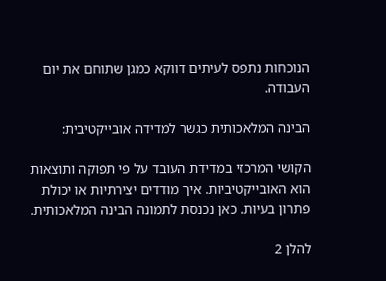הנוכחות נתפס לעיתים דווקא כמגן שתוחם את יום העבודה.

הבינה המלאכותית כגשר למדידה אובייקטיבית:

הקושי המרכזי במדידת העובד על פי תפוקה ותוצאות הוא האובייקטיביות. איך מודדים יצירתיות או יכולת פתרון בעיות. כאן נכנסת לתמונה הבינה המלאכותית.

להלן 2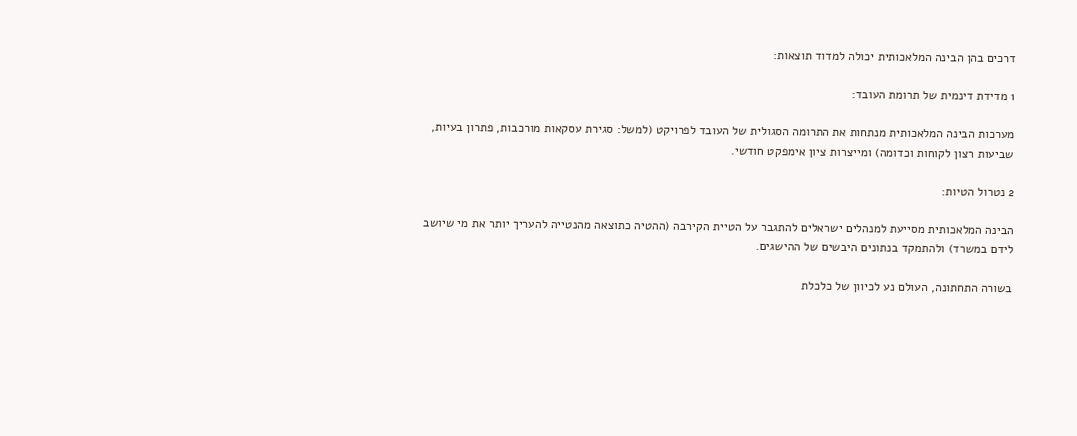דרכים בהן הבינה המלאכותית יכולה למדוד תוצאות:

1 מדידת דינמית של תרומת העובד:

מערכות הבינה המלאכותית מנתחות את התרומה הסגולית של העובד לפרויקט (למשל: סגירת עסקאות מורכבות, פתרון בעיות, שביעות רצון לקוחות וכדומה) ומייצרות ציון אימפקט חודשי.

2 נטרול הטיות:

הבינה המלאכותית מסייעת למנהלים ישראלים להתגבר על הטיית הקירבה (ההטיה כתוצאה מהנטייה להעריך יותר את מי שיושב לידם במשרד) ולהתמקד בנתונים היבשים של ההישגים.

בשורה התחתונה, העולם נע לכיוון של כלכלת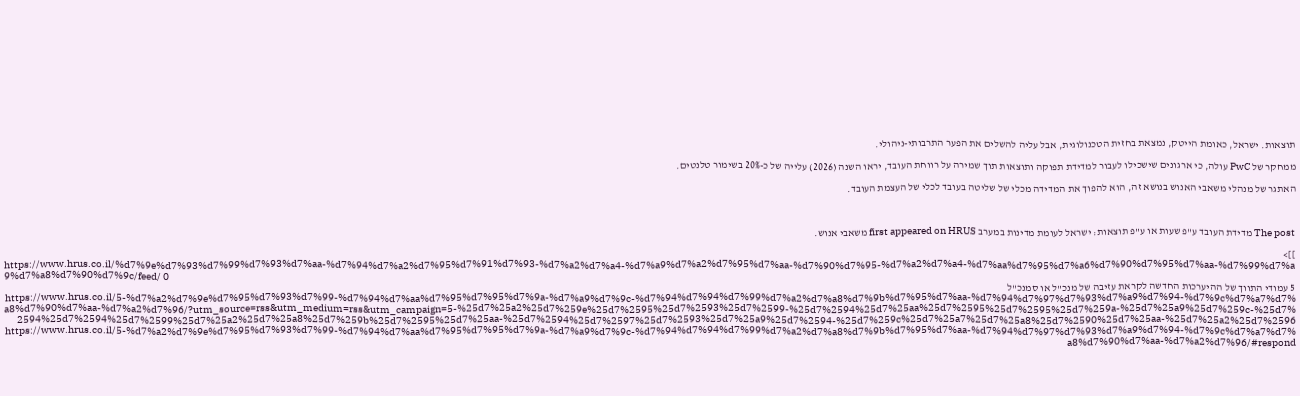תוצאות. ישראל, כאומת הייטק, נמצאת בחזית הטכנולוגית, אבל עליה להשלים את הפער התרבותי-ניהולי.

ממחקר של PwC עולה, כי ארגונים שישכילו לעבור למדידת תפוקה ותוצאות תוך שמירה על רווחת העובד, יראו השנה (2026) עלייה של כ-20% בשימור טלנטים.

האתגר של מנהלי משאבי האנוש בנושא זה, הוא להפוך את המדידה מכלי של שליטה בעובד לכלי של העצמת העובד.



The post מדידת העובד ע"פ שעות או ע"פ תוצאות: ישראל לעומת מדינות במערב first appeared on HRUS משאבי אנוש.

]]>
https://www.hrus.co.il/%d7%9e%d7%93%d7%99%d7%93%d7%aa-%d7%94%d7%a2%d7%95%d7%91%d7%93-%d7%a2%d7%a4-%d7%a9%d7%a2%d7%95%d7%aa-%d7%90%d7%95-%d7%a2%d7%a4-%d7%aa%d7%95%d7%a6%d7%90%d7%95%d7%aa-%d7%99%d7%a9%d7%a8%d7%90%d7%9c/feed/ 0
5 עמודי התווך של ההיערכות החדשה לקראת עזיבה של מנכ"ל או סמנכ"ל https://www.hrus.co.il/5-%d7%a2%d7%9e%d7%95%d7%93%d7%99-%d7%94%d7%aa%d7%95%d7%95%d7%9a-%d7%a9%d7%9c-%d7%94%d7%94%d7%99%d7%a2%d7%a8%d7%9b%d7%95%d7%aa-%d7%94%d7%97%d7%93%d7%a9%d7%94-%d7%9c%d7%a7%d7%a8%d7%90%d7%aa-%d7%a2%d7%96/?utm_source=rss&utm_medium=rss&utm_campaign=5-%25d7%25a2%25d7%259e%25d7%2595%25d7%2593%25d7%2599-%25d7%2594%25d7%25aa%25d7%2595%25d7%2595%25d7%259a-%25d7%25a9%25d7%259c-%25d7%2594%25d7%2594%25d7%2599%25d7%25a2%25d7%25a8%25d7%259b%25d7%2595%25d7%25aa-%25d7%2594%25d7%2597%25d7%2593%25d7%25a9%25d7%2594-%25d7%259c%25d7%25a7%25d7%25a8%25d7%2590%25d7%25aa-%25d7%25a2%25d7%2596 https://www.hrus.co.il/5-%d7%a2%d7%9e%d7%95%d7%93%d7%99-%d7%94%d7%aa%d7%95%d7%95%d7%9a-%d7%a9%d7%9c-%d7%94%d7%94%d7%99%d7%a2%d7%a8%d7%9b%d7%95%d7%aa-%d7%94%d7%97%d7%93%d7%a9%d7%94-%d7%9c%d7%a7%d7%a8%d7%90%d7%aa-%d7%a2%d7%96/#respond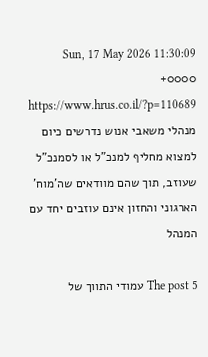Sun, 17 May 2026 11:30:09 +0000 https://www.hrus.co.il/?p=110689 מנהלי משאבי אנוש נדרשים כיום למצוא מחליף למנכ"ל או לסמנכ"ל שעוזב, תוך שהם מוודאים שה'מוח' הארגוני והחזון אינם עוזבים יחד עם המנהל

The post 5 עמודי התווך של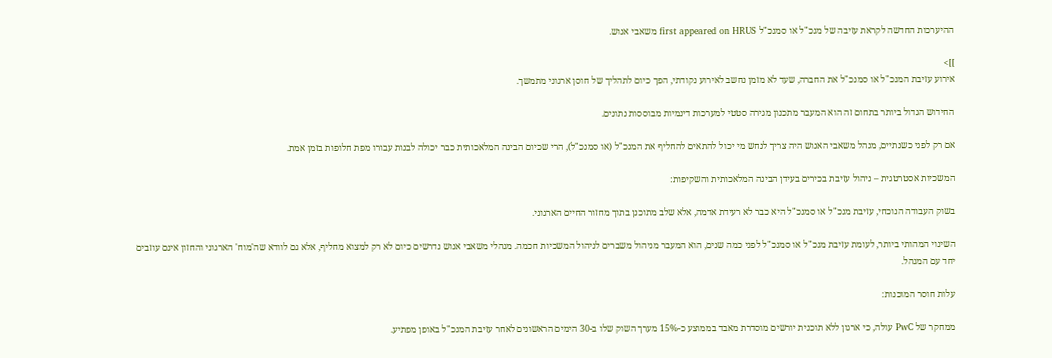ההיערכות החדשה לקראת עזיבה של מנכ"ל או סמנכ"ל first appeared on HRUS משאבי אנוש.

]]>
אירוע עזיבת המנכ"ל או סמנכ"ל את החברה, שעד לא מזמן נחשב לאירוע נקודתי, הפך כיום לתהליך של חוסן ארגוני מתמשך.

החידוש הגדול ביותר בתחום זה הוא המעבר מתכנון מגירה סטטי למערכות דינמיות מבוססות נתונים.

אם רק לפני כשנתיים, מנהל משאבי האנוש היה צריך לנחש מי יכול להתאים להחליף את המנכ"ל (או סמנכ"ל), הרי שכיום הבינה המלאכותית כבר יכולה לבנות עבורו מפת חלופות בזמן אמת.

המשכיות אסטרטגית – ניהול עזיבת בכירים בעידן הבינה המלאכותית והשקיפות:

בשוק העבודה הנוכחי, עזיבת מנכ"ל או סמנכ"ל היא כבר לא רעידת אדמה, אלא שלב מתוכנן בתוך מחזור החיים הארגוני.

השינוי המהותי ביותר, לעומת עזיבת מנכ"ל או סמנכ"ל לפני כמה שנים, הוא המעבר מניהול משברים לניהול המשכיות חכמה. מנהלי משאבי אנוש נדרשים כיום לא רק למצוא מחליף, אלא גם לוודא שה'מוח' הארגוני והחזון אינם עוזבים יחד עם המנהל.

עלות חוסר המוכנות:

ממחקר של PwC עולה, כי ארגון ללא תוכנית יורשים מוסדרת מאבד בממוצע כ-15% מערך השוק שלו ב-30 הימים הראשונים לאחר עזיבת המנכ"ל באופן מפתיע.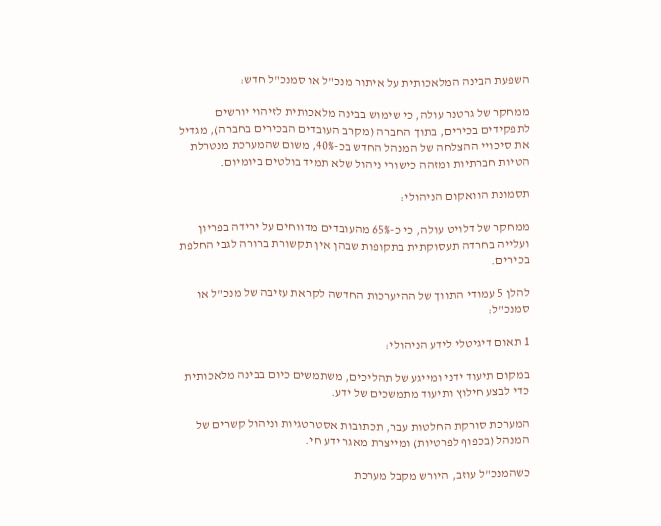השפעת הבינה המלאכותית על איתור מנכ"ל או סמנכ"ל חדש:

ממחקר של גרטנר עולה, כי שימוש בבינה מלאכותית לזיהוי יורשים לתפקידים בכירים, בתוך החברה (מקרב העובדים הבכירים בחברה), מגדיל את סיכויי ההצלחה של המנהל החדש בכ-40%, משום שהמערכת מנטרלת הטיות חברתיות ומזהה כישורי ניהול שלא תמיד בולטים ביומיום.

תסמונת הוואקום הניהולי:

ממחקר של דלויט עולה, כי כ-65% מהעובדים מדווחים על ירידה בפריון ועלייה בחרדה תעסוקתית בתקופות שבהן אין תקשורת ברורה לגבי החלפת בכירים.

להלן 5 עמודי התווך של ההיערכות החדשה לקראת עזיבה של מנכ"ל או סמנכ"ל:

1 תאום דיגיטלי לידע הניהולי:

במקום תיעוד ידני ומייגע של תהליכים, משתמשים כיום בבינה מלאכותית כדי לבצע חילוץ ותיעוד מתמשכים של ידע.

המערכת סורקת החלטות עבר, תכתובות אסטרטגיות וניהול קשרים של המנהל (בכפוף לפרטיות) ומייצרת מאגר ידע חי.

כשהמנכ"ל עוזב, היורש מקבל מערכת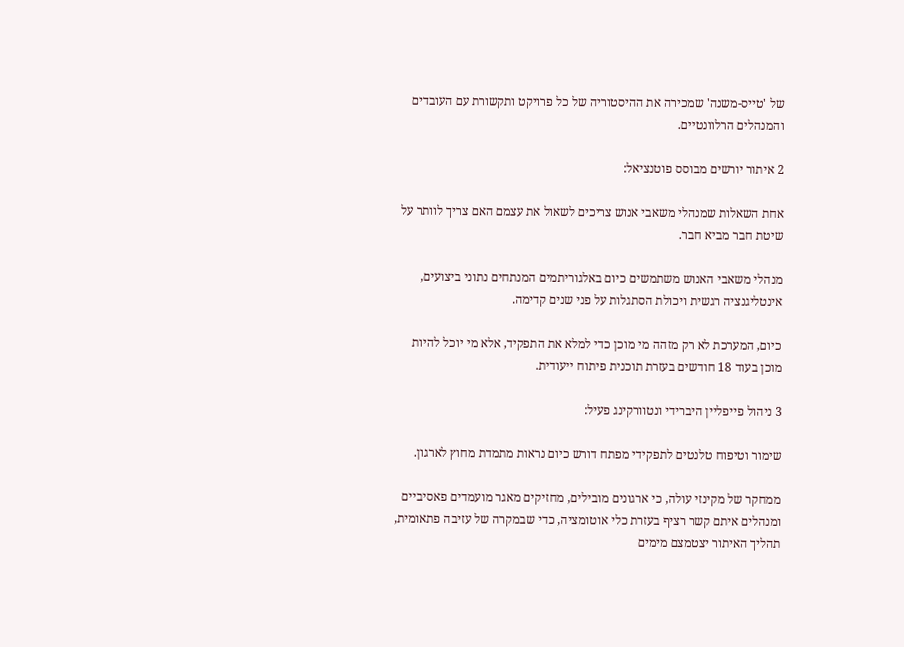של 'טייס-משנה' שמכירה את ההיסטוריה של כל פרויקט ותקשורת עם העובדים והמנהלים הרלוונטיים.

2 איתור יורשים מבוסס פוטנציאל:

אחת השאלות שמנהלי משאבי אנוש צריכים לשאול את עצמם האם צריך לוותר על שיטת חבר מביא חבר.

מנהלי משאבי האנוש משתמשים כיום באלגוריתמים המנתחים נתוני ביצועים, אינטליגנציה רגשית ויכולת הסתגלות על פני שנים קדימה.

כיום, המערכת לא רק מזהה מי מוכן כדי למלא את התפקיד, אלא מי יוכל להיות מוכן בעוד 18 חודשים בעזרת תוכנית פיתוח ייעודית.

3 ניהול פייפליין היברידי ונטוורקינג פעיל:

שימור וטיפוח טלנטים לתפקידי מפתח דורש כיום נראות מתמדת מחוץ לארגון.

ממחקר של מקינזי עולה, כי ארגונים מובילים, מחזיקים מאגר מועמדים פאסיביים ומנהלים איתם קשר רציף בעזרת כלי אוטומציה, כדי שבמקרה של עזיבה פתאומית, תהליך האיתור יצטמצם מימים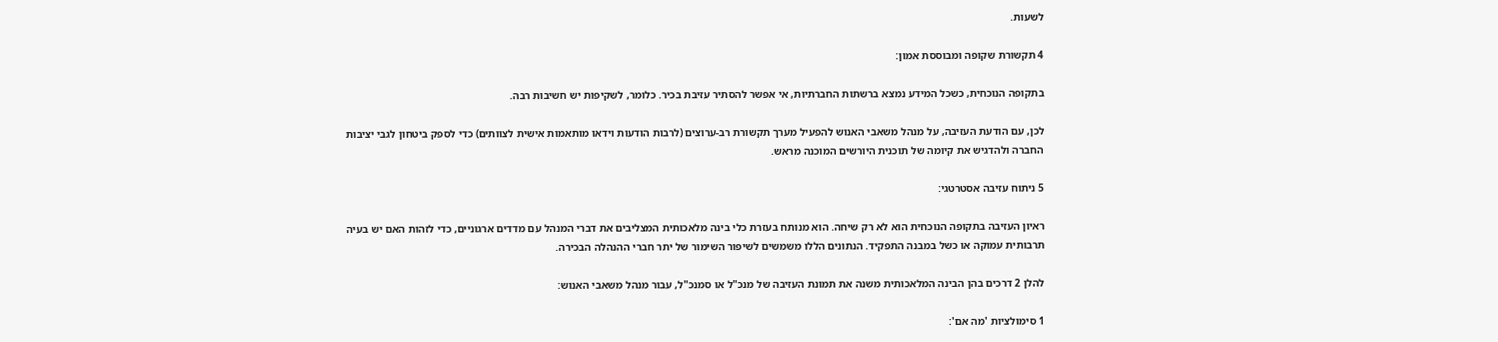לשעות.

4 תקשורת שקופה ומבוססת אמון:

בתקופה הנוכחית, כשכל המידע נמצא ברשתות החברתיות, אי אפשר להסתיר עזיבת בכיר. כלומר, לשקיפות יש חשיבות רבה.

לכן, עם הודעת העזיבה, על מנהל משאבי האנוש להפעיל מערך תקשורת רב-ערוצים (לרבות הודעות וידאו מותאמות אישית לצוותים) כדי לספק ביטחון לגבי יציבות החברה ולהדגיש את קיומה של תוכנית היורשים המוכנה מראש.

5 ניתוח עזיבה אסטרטגי:

ראיון העזיבה בתקופה הנוכחית הוא לא רק שיחה. הוא מנותח בעזרת כלי בינה מלאכותית המצליבים את דברי המנהל עם מדדים ארגוניים, כדי לזהות האם יש בעיה תרבותית עמוקה או כשל במבנה התפקיד. הנתונים הללו משמשים לשיפור השימור של יתר חברי ההנהלה הבכירה.

להלן 2 דרכים בהן הבינה המלאכותית משנה את תמונת העזיבה של מנכ"ל או סמנכ"ל, עבור מנהל משאבי האנוש:

1 סימולציות 'מה אם':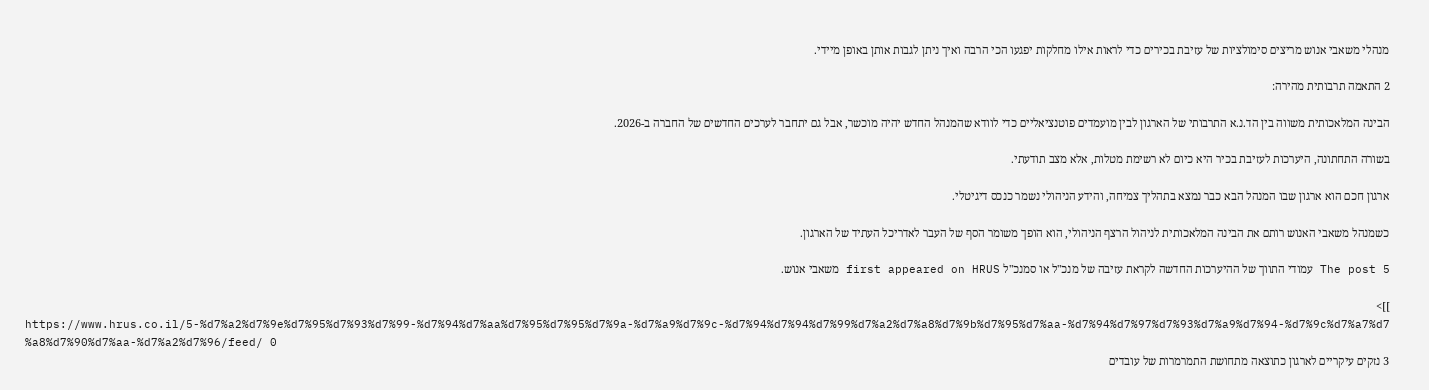מנהלי משאבי אנוש מריצים סימולציות של עזיבת בכירים כדי לראות אילו מחלקות יפגעו הכי הרבה ואיך ניתן לגבות אותן באופן מיידי.

2 התאמה תרבותית מהירה:

הבינה המלאכותית משווה בין הד.נ.א התרבותי של הארגון לבין מועמדים פוטנציאליים כדי לוודא שהמנהל החדש יהיה מוכשר, אבל גם יתחבר לערכים החדשים של החברה ב-2026.

בשורה התחתונה, היערכות לעזיבת בכיר היא כיום לא רשימת מטלות, אלא מצב תודעתי.

ארגון חכם הוא ארגון שבו המנהל הבא כבר נמצא בתהליך צמיחה, והידע הניהולי נשמר כנכס דיגיטלי.

כשמנהל משאבי האנוש רותם את הבינה המלאכותית לניהול הרצף הניהולי, הוא הופך משומר הסף של העבר לאדריכל העתיד של הארגון.

The post 5 עמודי התווך של ההיערכות החדשה לקראת עזיבה של מנכ"ל או סמנכ"ל first appeared on HRUS משאבי אנוש.

]]>
https://www.hrus.co.il/5-%d7%a2%d7%9e%d7%95%d7%93%d7%99-%d7%94%d7%aa%d7%95%d7%95%d7%9a-%d7%a9%d7%9c-%d7%94%d7%94%d7%99%d7%a2%d7%a8%d7%9b%d7%95%d7%aa-%d7%94%d7%97%d7%93%d7%a9%d7%94-%d7%9c%d7%a7%d7%a8%d7%90%d7%aa-%d7%a2%d7%96/feed/ 0
3 נזקים עיקריים לארגון כתוצאה מתחושת התמרמרות של עובדים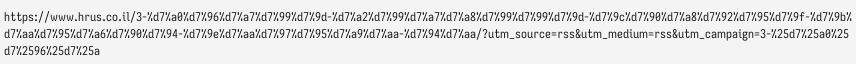https://www.hrus.co.il/3-%d7%a0%d7%96%d7%a7%d7%99%d7%9d-%d7%a2%d7%99%d7%a7%d7%a8%d7%99%d7%99%d7%9d-%d7%9c%d7%90%d7%a8%d7%92%d7%95%d7%9f-%d7%9b%d7%aa%d7%95%d7%a6%d7%90%d7%94-%d7%9e%d7%aa%d7%97%d7%95%d7%a9%d7%aa-%d7%94%d7%aa/?utm_source=rss&utm_medium=rss&utm_campaign=3-%25d7%25a0%25d7%2596%25d7%25a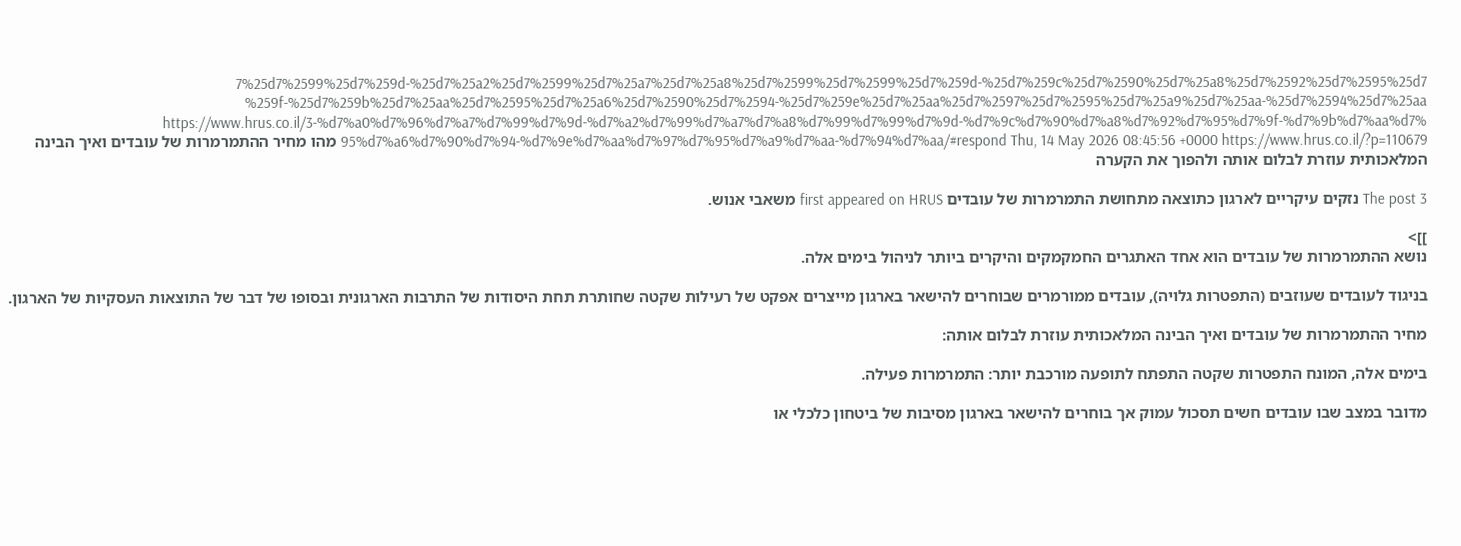7%25d7%2599%25d7%259d-%25d7%25a2%25d7%2599%25d7%25a7%25d7%25a8%25d7%2599%25d7%2599%25d7%259d-%25d7%259c%25d7%2590%25d7%25a8%25d7%2592%25d7%2595%25d7%259f-%25d7%259b%25d7%25aa%25d7%2595%25d7%25a6%25d7%2590%25d7%2594-%25d7%259e%25d7%25aa%25d7%2597%25d7%2595%25d7%25a9%25d7%25aa-%25d7%2594%25d7%25aa https://www.hrus.co.il/3-%d7%a0%d7%96%d7%a7%d7%99%d7%9d-%d7%a2%d7%99%d7%a7%d7%a8%d7%99%d7%99%d7%9d-%d7%9c%d7%90%d7%a8%d7%92%d7%95%d7%9f-%d7%9b%d7%aa%d7%95%d7%a6%d7%90%d7%94-%d7%9e%d7%aa%d7%97%d7%95%d7%a9%d7%aa-%d7%94%d7%aa/#respond Thu, 14 May 2026 08:45:56 +0000 https://www.hrus.co.il/?p=110679 מהו מחיר ההתמרמרות של עובדים ואיך הבינה המלאכותית עוזרת לבלום אותה ולהפוך את הקערה

The post 3 נזקים עיקריים לארגון כתוצאה מתחושת התמרמרות של עובדים first appeared on HRUS משאבי אנוש.

]]>
נושא ההתמרמרות של עובדים הוא אחד האתגרים החמקמקים והיקרים ביותר לניהול בימים אלה.

בניגוד לעובדים שעוזבים (התפטרות גלויה), עובדים ממורמרים שבוחרים להישאר בארגון מייצרים אפקט של רעילות שקטה שחותרת תחת היסודות של התרבות הארגונית ובסופו של דבר של התוצאות העסקיות של הארגון.

מחיר ההתמרמרות של עובדים ואיך הבינה המלאכותית עוזרת לבלום אותה:

בימים אלה, המונח התפטרות שקטה התפתח לתופעה מורכבת יותר: התמרמרות פעילה.

מדובר במצב שבו עובדים חשים תסכול עמוק אך בוחרים להישאר בארגון מסיבות של ביטחון כלכלי או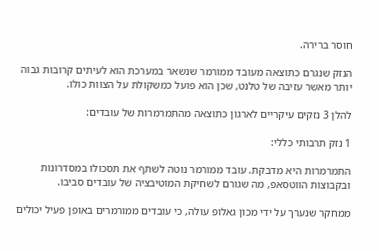חוסר ברירה.

הנזק שנגרם כתוצאה מעובד ממורמר שנשאר במערכת הוא לעיתים קרובות גבוה יותר מאשר עזיבה של טלנט, שכן הוא פועל כמשקולת על הצוות כולו.

להלן 3 נזקים עיקריים לארגון כתוצאה מהתמרמרות של עובדים:

1 נזק תרבותי כללי:

התמרמרות היא מדבקת. עובד ממורמר נוטה לשתף את תסכולו במסדרונות ובקבוצות הווטסאפ, מה שגורם לשחיקת המוטיבציה של עובדים סביבו.

ממחקר שנערך על ידי מכון גאלופ עולה, כי עובדים ממורמרים באופן פעיל יכולים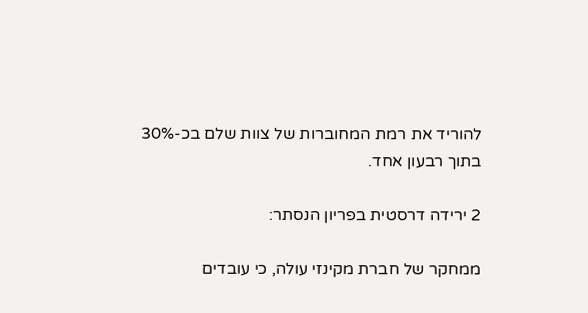להוריד את רמת המחוברות של צוות שלם בכ-30% בתוך רבעון אחד.

2 ירידה דרסטית בפריון הנסתר:

ממחקר של חברת מקינזי עולה, כי עובדים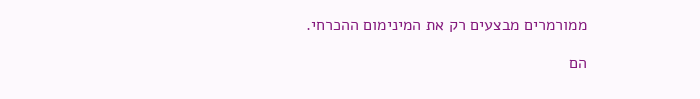ממורמרים מבצעים רק את המינימום ההכרחי.

הם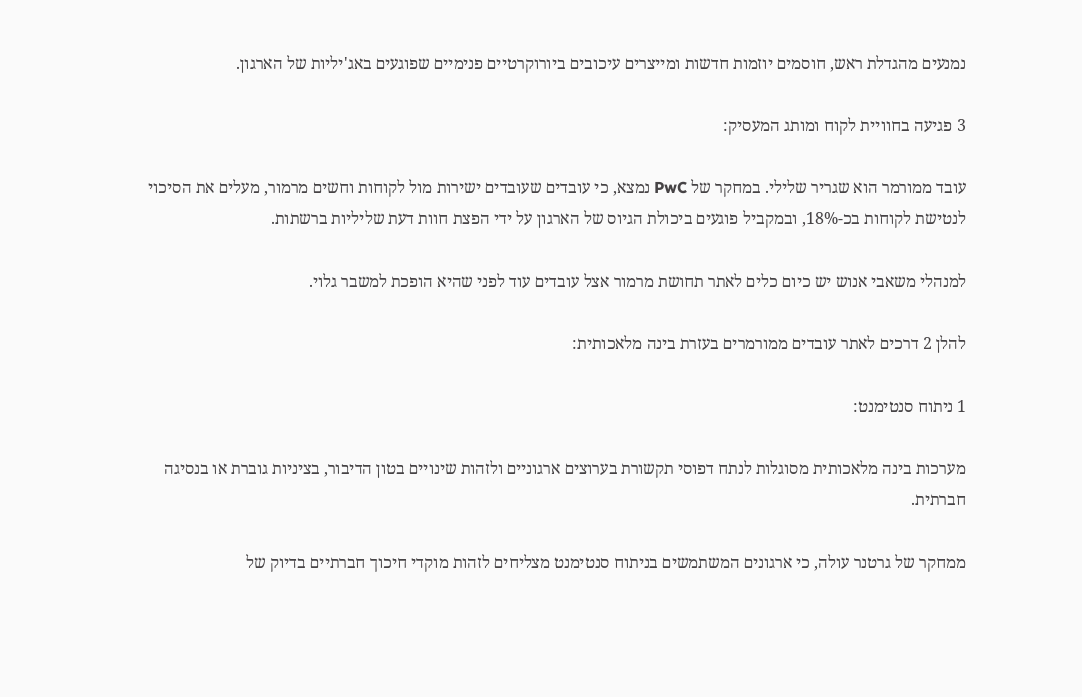נמנעים מהגדלת ראש, חוסמים יוזמות חדשות ומייצרים עיכובים ביורוקרטיים פנימיים שפוגעים באג'יליות של הארגון.

3 פגיעה בחוויית לקוח ומותג המעסיק:

עובד ממורמר הוא שגריר שלילי. במחקר של PwC נמצא, כי עובדים שעובדים ישירות מול לקוחות וחשים מרמור, מעלים את הסיכוי לנטישת לקוחות בכ-18%, ובמקביל פוגעים ביכולת הגיוס של הארגון על ידי הפצת חוות דעת שליליות ברשתות.

למנהלי משאבי אנוש יש כיום כלים לאתר תחושת מרמור אצל עובדים עוד לפני שהיא הופכת למשבר גלוי.

להלן 2 דרכים לאתר עובדים ממורמרים בעזרת בינה מלאכותית:

1 ניתוח סנטימנט:

מערכות בינה מלאכותית מסוגלות לנתח דפוסי תקשורת בערוצים ארגוניים ולזהות שינויים בטון הדיבור, בציניות גוברת או בנסיגה חברתית.

ממחקר של גרטנר עולה, כי ארגונים המשתמשים בניתוח סנטימנט מצליחים לזהות מוקדי חיכוך חברתיים בדיוק של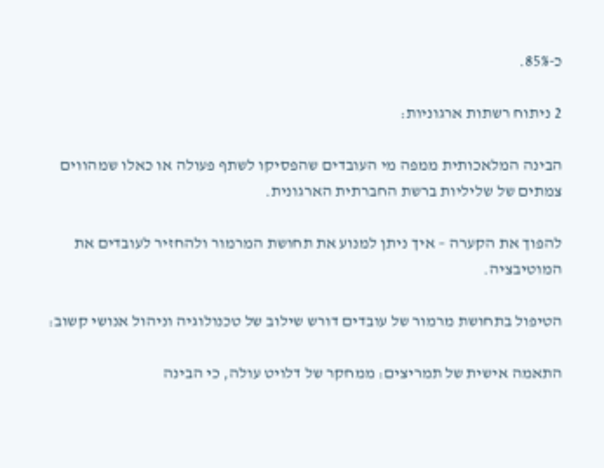כ-85%.

2 ניתוח רשתות ארגוניות:

הבינה המלאכותית ממפה מי העובדים שהפסיקו לשתף פעולה או כאלו שמהווים צמתים של שליליות ברשת החברתית הארגונית.

להפוך את הקערה – איך ניתן למנוע את תחושת המרמור ולהחזיר לעובדים את המוטיבציה.

הטיפול בתחושת מרמור של עובדים דורש שילוב של טכנולוגיה וניהול אנושי קשוב:

התאמה אישית של תמריצים: ממחקר של דלויט עולה, כי הבינה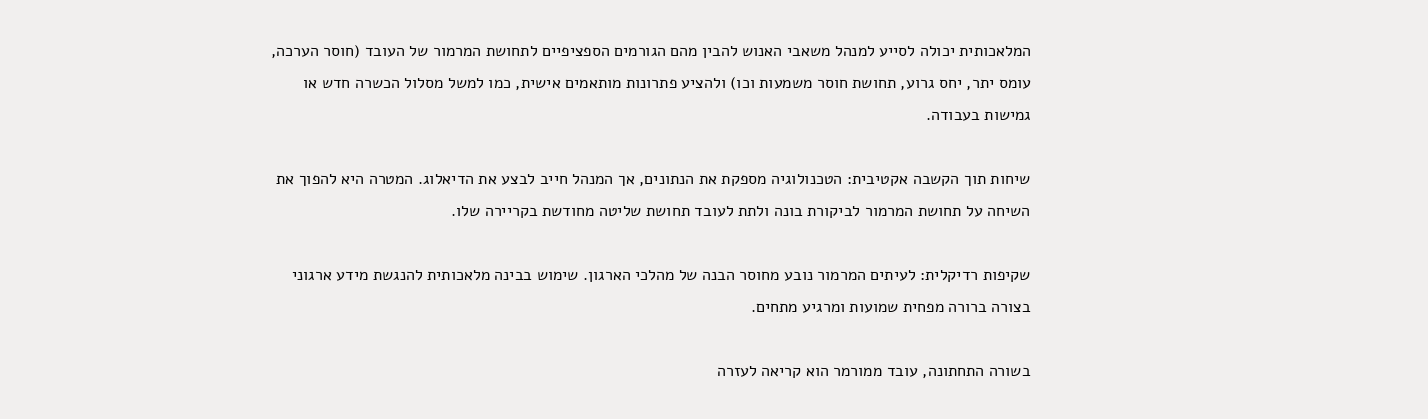המלאכותית יכולה לסייע למנהל משאבי האנוש להבין מהם הגורמים הספציפיים לתחושת המרמור של העובד (חוסר הערכה, עומס יתר, יחס גרוע, תחושת חוסר משמעות וכו) ולהציע פתרונות מותאמים אישית, כמו למשל מסלול הכשרה חדש או גמישות בעבודה.

שיחות תוך הקשבה אקטיבית: הטכנולוגיה מספקת את הנתונים, אך המנהל חייב לבצע את הדיאלוג. המטרה היא להפוך את השיחה על תחושת המרמור לביקורת בונה ולתת לעובד תחושת שליטה מחודשת בקריירה שלו.

שקיפות רדיקלית: לעיתים המרמור נובע מחוסר הבנה של מהלכי הארגון. שימוש בבינה מלאכותית להנגשת מידע ארגוני בצורה ברורה מפחית שמועות ומרגיע מתחים.

בשורה התחתונה, עובד ממורמר הוא קריאה לעזרה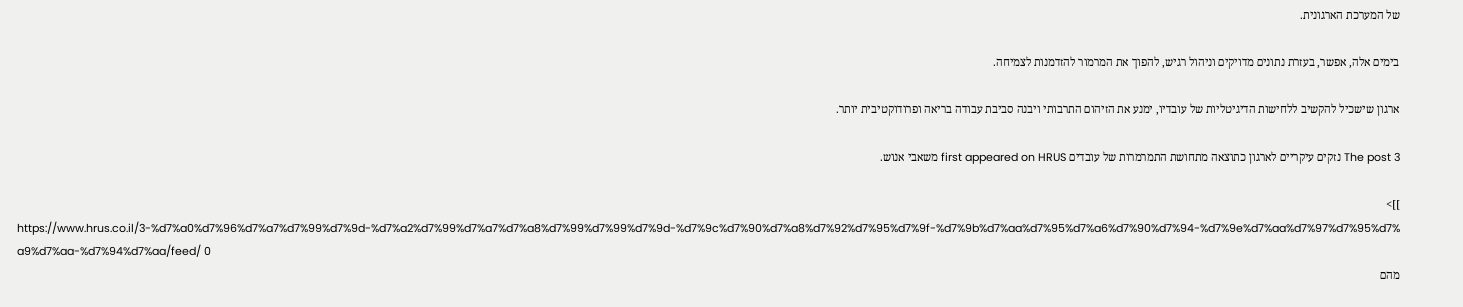של המערכת הארגונית.

בימים אלה, אפשר, בעזרת נתונים מדויקים וניהול רגיש, להפוך את המרמור להזדמנות לצמיחה.

ארגון שישכיל להקשיב ללחישות הדיגיטליות של עובדיו, ימנע את הזיהום התרבותי ויבנה סביבת עבודה בריאה ופרודוקטיבית יותר.

The post 3 נזקים עיקריים לארגון כתוצאה מתחושת התמרמרות של עובדים first appeared on HRUS משאבי אנוש.

]]>
https://www.hrus.co.il/3-%d7%a0%d7%96%d7%a7%d7%99%d7%9d-%d7%a2%d7%99%d7%a7%d7%a8%d7%99%d7%99%d7%9d-%d7%9c%d7%90%d7%a8%d7%92%d7%95%d7%9f-%d7%9b%d7%aa%d7%95%d7%a6%d7%90%d7%94-%d7%9e%d7%aa%d7%97%d7%95%d7%a9%d7%aa-%d7%94%d7%aa/feed/ 0
מהם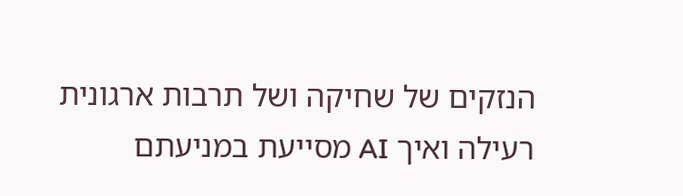הנזקים של שחיקה ושל תרבות ארגונית רעילה ואיך AI מסייעת במניעתם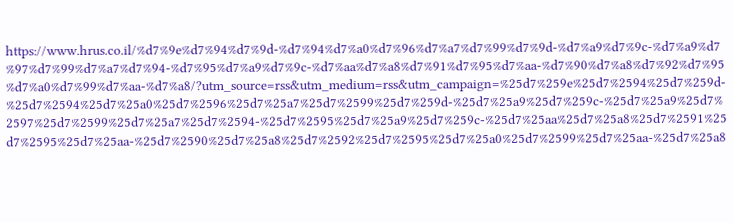https://www.hrus.co.il/%d7%9e%d7%94%d7%9d-%d7%94%d7%a0%d7%96%d7%a7%d7%99%d7%9d-%d7%a9%d7%9c-%d7%a9%d7%97%d7%99%d7%a7%d7%94-%d7%95%d7%a9%d7%9c-%d7%aa%d7%a8%d7%91%d7%95%d7%aa-%d7%90%d7%a8%d7%92%d7%95%d7%a0%d7%99%d7%aa-%d7%a8/?utm_source=rss&utm_medium=rss&utm_campaign=%25d7%259e%25d7%2594%25d7%259d-%25d7%2594%25d7%25a0%25d7%2596%25d7%25a7%25d7%2599%25d7%259d-%25d7%25a9%25d7%259c-%25d7%25a9%25d7%2597%25d7%2599%25d7%25a7%25d7%2594-%25d7%2595%25d7%25a9%25d7%259c-%25d7%25aa%25d7%25a8%25d7%2591%25d7%2595%25d7%25aa-%25d7%2590%25d7%25a8%25d7%2592%25d7%2595%25d7%25a0%25d7%2599%25d7%25aa-%25d7%25a8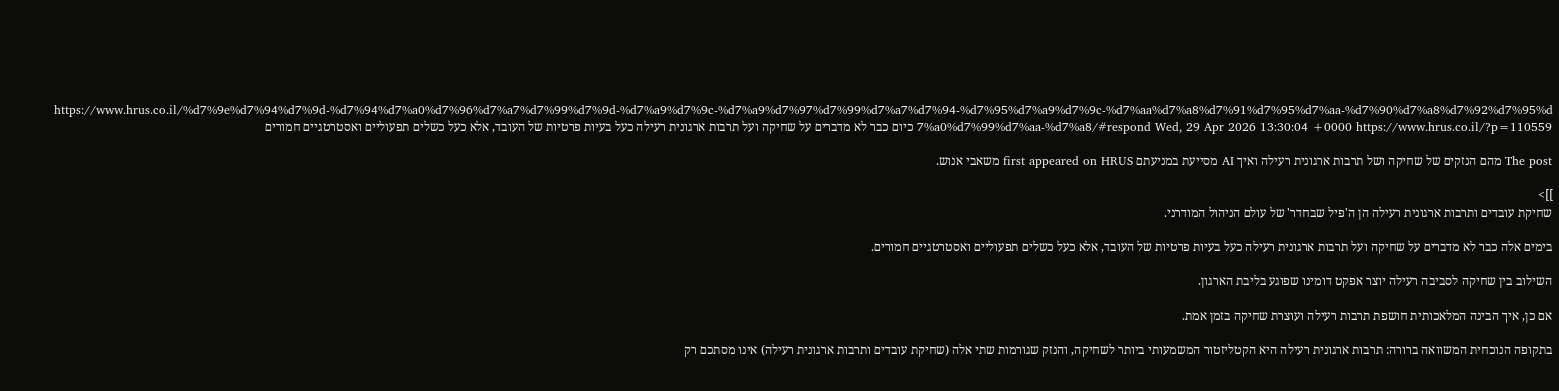https://www.hrus.co.il/%d7%9e%d7%94%d7%9d-%d7%94%d7%a0%d7%96%d7%a7%d7%99%d7%9d-%d7%a9%d7%9c-%d7%a9%d7%97%d7%99%d7%a7%d7%94-%d7%95%d7%a9%d7%9c-%d7%aa%d7%a8%d7%91%d7%95%d7%aa-%d7%90%d7%a8%d7%92%d7%95%d7%a0%d7%99%d7%aa-%d7%a8/#respond Wed, 29 Apr 2026 13:30:04 +0000 https://www.hrus.co.il/?p=110559 כיום כבר לא מדברים על שחיקה ועל תרבות ארגונית רעילה כעל בעיות פרטיות של העובד, אלא כעל כשלים תפעוליים ואסטרטגיים חמורים

The post מהם הנזקים של שחיקה ושל תרבות ארגונית רעילה ואיך AI מסייעת במניעתם first appeared on HRUS משאבי אנוש.

]]>
שחיקת עובדים ותרבות ארגונית רעילה הן ה'פיל שבחדר' של עולם הניהול המודרני.

בימים אלה כבר לא מדברים על שחיקה ועל תרבות ארגונית רעילה כעל בעיות פרטיות של העובד, אלא כעל כשלים תפעוליים ואסטרטגיים חמורים.

השילוב בין שחיקה לסביבה רעילה יוצר אפקט דומינו שפוגע בליבת הארגון.

אם כן, איך הבינה המלאכותית חושפת תרבות רעילה ועוצרת שחיקה בזמן אמת.

בתקופה הנוכחית המשוואה ברורה: תרבות ארגונית רעילה היא הקטליזטור המשמעותי ביותר לשחיקה, והנזק שגורמות שתי אלה (שחיקת עובדים ותרבות ארגונית רעילה) אינו מסתכם רק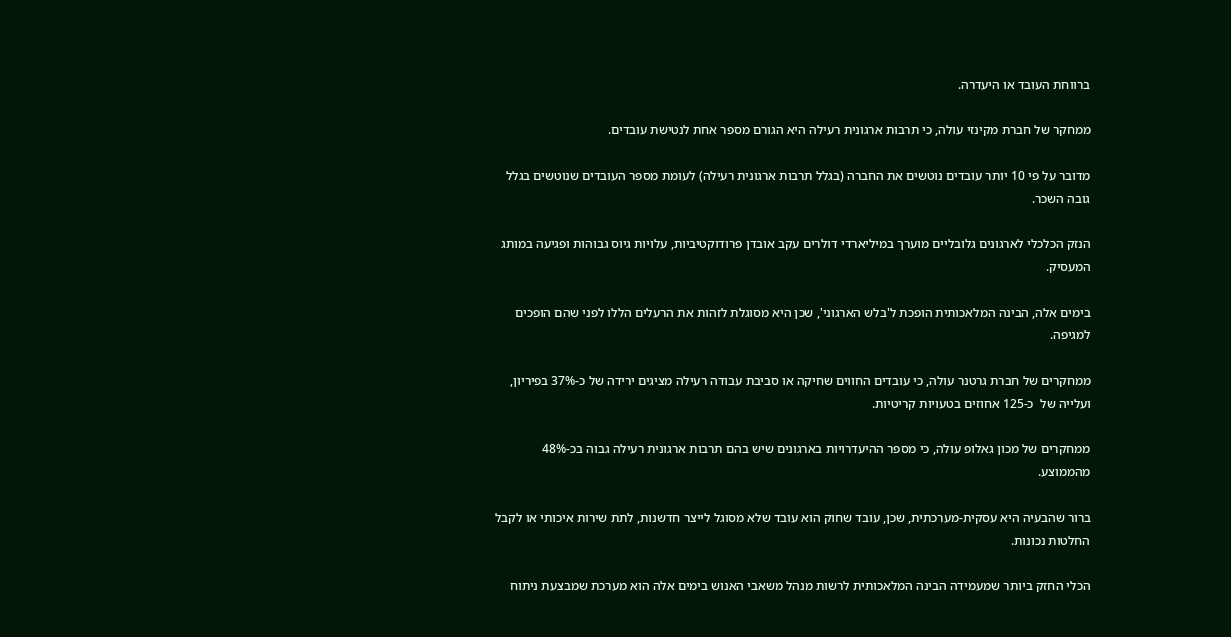ברווחת העובד או היעדרה.

ממחקר של חברת מקינזי עולה, כי תרבות ארגונית רעילה היא הגורם מספר אחת לנטישת עובדים.

מדובר על פי 10 יותר עובדים נוטשים את החברה (בגלל תרבות ארגונית רעילה) לעומת מספר העובדים שנוטשים בגלל גובה השכר.

הנזק הכלכלי לארגונים גלובליים מוערך במיליארדי דולרים עקב אובדן פרודוקטיביות, עלויות גיוס גבוהות ופגיעה במותג המעסיק.

בימים אלה, הבינה המלאכותית הופכת ל'בלש הארגוני', שכן היא מסוגלת לזהות את הרעלים הללו לפני שהם הופכים למגיפה.

ממחקרים של חברת גרטנר עולה, כי עובדים החווים שחיקה או סביבת עבודה רעילה מציגים ירידה של כ-37% בפיריון, ועלייה של  כ-125 אחוזים בטעויות קריטיות.

ממחקרים של מכון גאלופ עולה, כי מספר ההיעדרויות בארגונים שיש בהם תרבות ארגונית רעילה גבוה בכ-48% מהממוצע.

ברור שהבעיה היא עסקית-מערכתית, שכן, עובד שחוק הוא עובד שלא מסוגל לייצר חדשנות, לתת שירות איכותי או לקבל החלטות נכונות.

הכלי החזק ביותר שמעמידה הבינה המלאכותית לרשות מנהל משאבי האנוש בימים אלה הוא מערכת שמבצעת ניתוח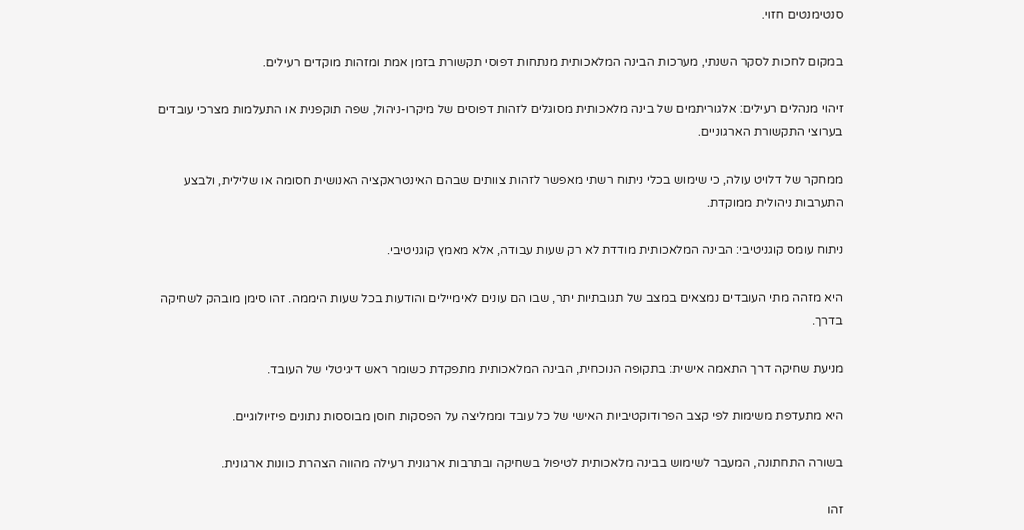סנטימנטים חזוי.

במקום לחכות לסקר השנתי, מערכות הבינה המלאכותית מנתחות דפוסי תקשורת בזמן אמת ומזהות מוקדים רעילים.

זיהוי מנהלים רעילים: אלגוריתמים של בינה מלאכותית מסוגלים לזהות דפוסים של מיקרו-ניהול, שפה תוקפנית או התעלמות מצרכי עובדים בערוצי התקשורת הארגוניים.

ממחקר של דלויט עולה, כי שימוש בכלי ניתוח רשתי מאפשר לזהות צוותים שבהם האינטראקציה האנושית חסומה או שלילית, ולבצע התערבות ניהולית ממוקדת.

ניתוח עומס קוגניטיבי: הבינה המלאכותית מודדת לא רק שעות עבודה, אלא מאמץ קוגניטיבי.

היא מזהה מתי העובדים נמצאים במצב של תגובתיות יתר, שבו הם עונים לאימיילים והודעות בכל שעות היממה. זהו סימן מובהק לשחיקה בדרך.

מניעת שחיקה דרך התאמה אישית: בתקופה הנוכחית, הבינה המלאכותית מתפקדת כשומר ראש דיגיטלי של העובד.

היא מתעדפת משימות לפי קצב הפרודוקטיביות האישי של כל עובד וממליצה על הפסקות חוסן מבוססות נתונים פיזיולוגיים.

בשורה התחתונה, המעבר לשימוש בבינה מלאכותית לטיפול בשחיקה ובתרבות ארגונית רעילה מהווה הצהרת כוונות ארגונית.

זהו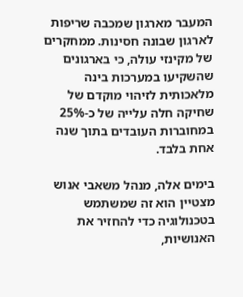המעבר מארגון שמכבה שריפות לארגון שבונה חסינות. ממחקרים של מקינזי עולה, כי בארגונים שהשקיעו במערכות בינה מלאכותית לזיהוי מוקדם של שחיקה חלה עלייה של כ-25% במחוברות העובדים בתוך שנה אחת בלבד.

בימים אלה, מנהל משאבי אנוש מצטיין הוא זה שמשתמש בטכנולוגיה כדי להחזיר את האנושיות,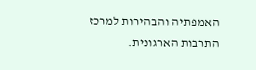האמפתיה והבהירות למרכז התרבות הארגונית.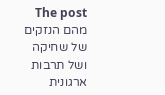The post מהם הנזקים של שחיקה ושל תרבות ארגונית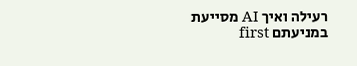רעילה ואיך AI מסייעת במניעתם first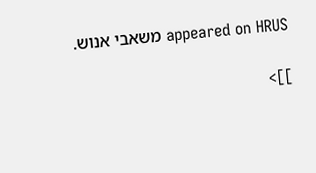appeared on HRUS משאבי אנוש.

]]>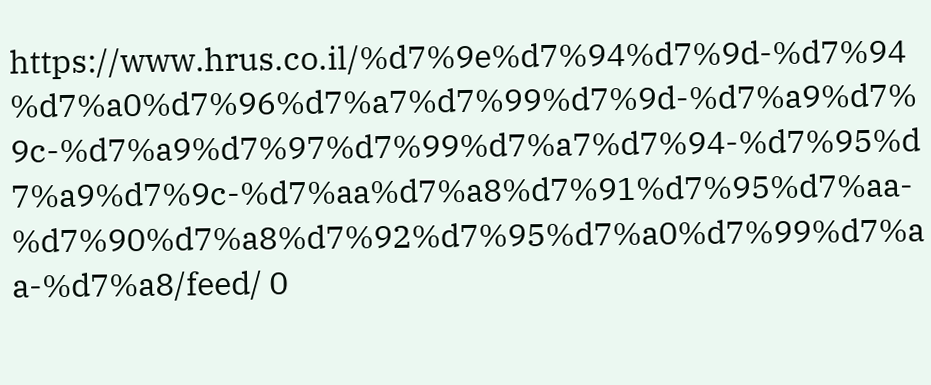https://www.hrus.co.il/%d7%9e%d7%94%d7%9d-%d7%94%d7%a0%d7%96%d7%a7%d7%99%d7%9d-%d7%a9%d7%9c-%d7%a9%d7%97%d7%99%d7%a7%d7%94-%d7%95%d7%a9%d7%9c-%d7%aa%d7%a8%d7%91%d7%95%d7%aa-%d7%90%d7%a8%d7%92%d7%95%d7%a0%d7%99%d7%aa-%d7%a8/feed/ 0